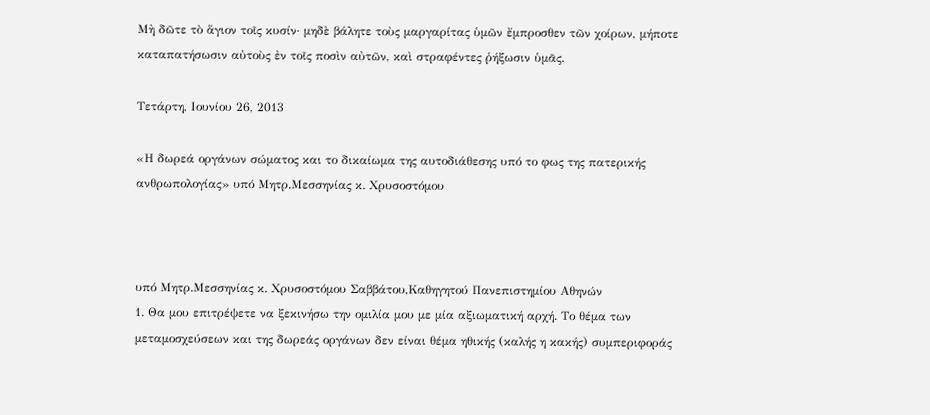Μὴ δῶτε τὸ ἅγιον τοῖς κυσίν· μηδὲ βάλητε τοὺς μαργαρίτας ὑμῶν ἔμπροσθεν τῶν χοίρων, μήποτε καταπατήσωσιν αὐτοὺς ἐν τοῖς ποσὶν αὐτῶν, καὶ στραφέντες ῥήξωσιν ὑμᾶς.

Τετάρτη, Ιουνίου 26, 2013

«Η δωρεά οργάνων σώματος και το δικαίωμα της αυτοδιάθεσης υπό το φως της πατερικής ανθρωπολογίας» υπό Μητρ.Μεσσηνίας κ. Χρυσοστόμου



υπό Μητρ.Μεσσηνίας κ. Χρυσοστόμου Σαββάτου,Καθηγητού Πανεπιστημίου Αθηνών
1. Θα μου επιτρέψετε να ξεκινήσω την ομιλία μου με μία αξιωματική αρχή. Το θέμα των μεταμοσχεύσεων και της δωρεάς οργάνων δεν είναι θέμα ηθικής (καλής η κακής) συμπεριφοράς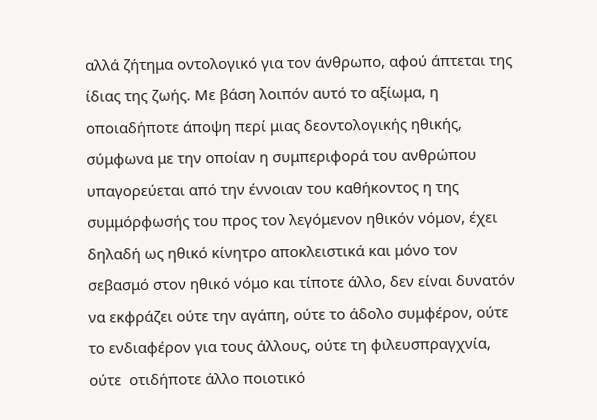αλλά ζήτημα οντολογικό για τον άνθρωπο, αφού άπτεται της ίδιας της ζωής. Με βάση λοιπόν αυτό το αξίωμα, η οποιαδήποτε άποψη περί μιας δεοντολογικής ηθικής, σύμφωνα με την οποίαν η συμπεριφορά του ανθρώπου υπαγορεύεται από την έννοιαν του καθήκοντος η της συμμόρφωσής του προς τον λεγόμενον ηθικόν νόμον, έχει δηλαδή ως ηθικό κίνητρο αποκλειστικά και μόνο τον σεβασμό στον ηθικό νόμο και τίποτε άλλο, δεν είναι δυνατόν να εκφράζει ούτε την αγάπη, ούτε το άδολο συμφέρον, ούτε το ενδιαφέρον για τους άλλους, ούτε τη φιλευσπραγχνία, ούτε  οτιδήποτε άλλο ποιοτικό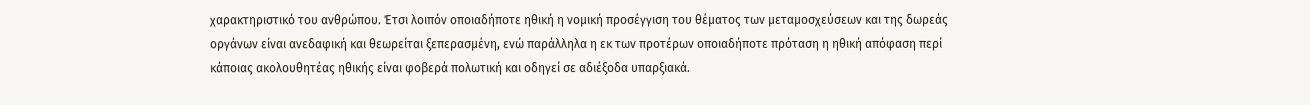χαρακτηριστικό του ανθρώπου. Έτσι λοιπόν οποιαδήποτε ηθική η νομική προσέγγιση του θέματος των μεταμοσχεύσεων και της δωρεάς οργάνων είναι ανεδαφική και θεωρείται ξεπερασμένη, ενώ παράλληλα η εκ των προτέρων οποιαδήποτε πρόταση η ηθική απόφαση περί κάποιας ακολουθητέας ηθικής είναι φοβερά πολωτική και οδηγεί σε αδιέξοδα υπαρξιακά.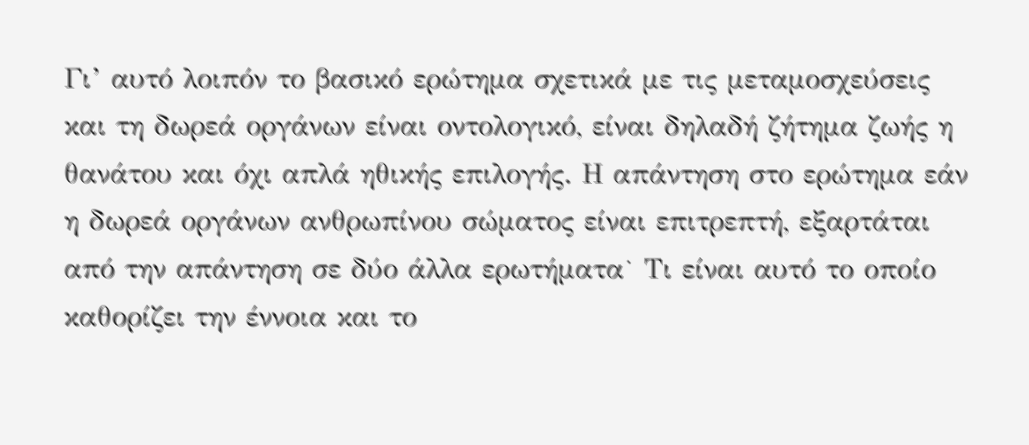Γι’ αυτό λοιπόν το βασικό ερώτημα σχετικά με τις μεταμοσχεύσεις και τη δωρεά οργάνων είναι οντολογικό, είναι δηλαδή ζήτημα ζωής η θανάτου και όχι απλά ηθικής επιλογής. Η απάντηση στο ερώτημα εάν η δωρεά οργάνων ανθρωπίνου σώματος είναι επιτρεπτή, εξαρτάται από την απάντηση σε δύο άλλα ερωτήματα˙ Τι είναι αυτό το οποίο καθορίζει την έννοια και το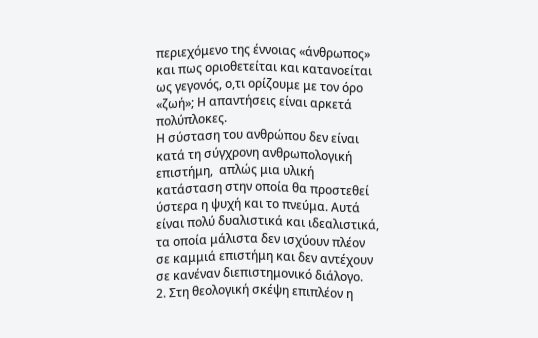περιεχόμενο της έννοιας «άνθρωπος» και πως οριοθετείται και κατανοείται ως γεγονός, ο,τι ορίζουμε με τον όρο «ζωή»; Η απαντήσεις είναι αρκετά πολύπλοκες.
Η σύσταση του ανθρώπου δεν είναι κατά τη σύγχρονη ανθρωπολογική επιστήμη,  απλώς μια υλική κατάσταση στην οποία θα προστεθεί ύστερα η ψυχή και το πνεύμα. Αυτά είναι πολύ δυαλιστικά και ιδεαλιστικά, τα οποία μάλιστα δεν ισχύουν πλέον σε καμμιά επιστήμη και δεν αντέχουν σε κανέναν διεπιστημονικό διάλογο.
2. Στη θεολογική σκέψη επιπλέον η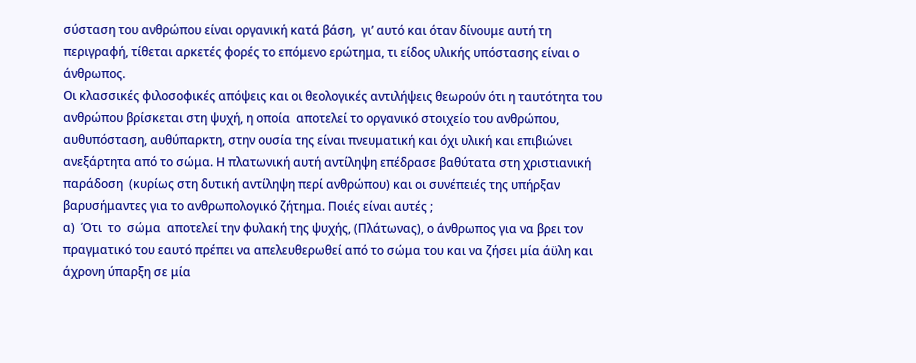σύσταση του ανθρώπου είναι οργανική κατά βάση,  γι’ αυτό και όταν δίνουμε αυτή τη περιγραφή, τίθεται αρκετές φορές το επόμενο ερώτημα, τι είδος υλικής υπόστασης είναι ο άνθρωπος.
Οι κλασσικές φιλοσοφικές απόψεις και οι θεολογικές αντιλήψεις θεωρούν ότι η ταυτότητα του ανθρώπου βρίσκεται στη ψυχή, η οποία  αποτελεί το οργανικό στοιχείο του ανθρώπου, αυθυπόσταση, αυθύπαρκτη, στην ουσία της είναι πνευματική και όχι υλική και επιβιώνει ανεξάρτητα από το σώμα. Η πλατωνική αυτή αντίληψη επέδρασε βαθύτατα στη χριστιανική παράδοση  (κυρίως στη δυτική αντίληψη περί ανθρώπου) και οι συνέπειές της υπήρξαν βαρυσήμαντες για το ανθρωπολογικό ζήτημα. Ποιές είναι αυτές ;
α)  Ότι  το  σώμα  αποτελεί την φυλακή της ψυχής, (Πλάτωνας), ο άνθρωπος για να βρει τον πραγματικό του εαυτό πρέπει να απελευθερωθεί από το σώμα του και να ζήσει μία άϋλη και άχρονη ύπαρξη σε μία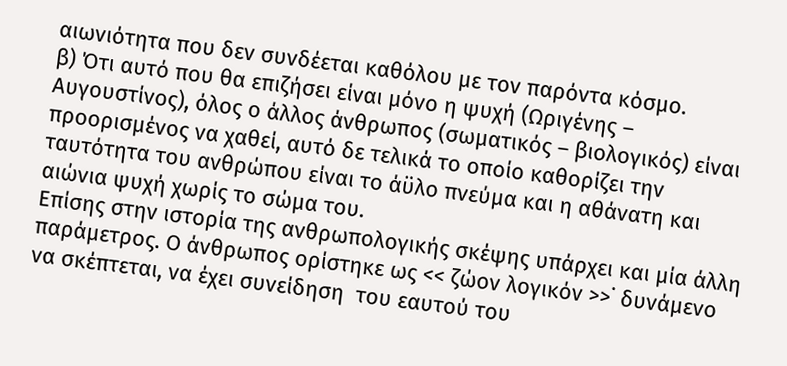αιωνιότητα που δεν συνδέεται καθόλου με τον παρόντα κόσμο.
β) Ότι αυτό που θα επιζήσει είναι μόνο η ψυχή (Ωριγένης – Αυγουστίνος), όλος ο άλλος άνθρωπος (σωματικός – βιολογικός) είναι προορισμένος να χαθεί, αυτό δε τελικά το οποίο καθορίζει την ταυτότητα του ανθρώπου είναι το άϋλο πνεύμα και η αθάνατη και αιώνια ψυχή χωρίς το σώμα του.
Επίσης στην ιστορία της ανθρωπολογικής σκέψης υπάρχει και μία άλλη παράμετρος. Ο άνθρωπος ορίστηκε ως << ζώον λογικόν >>˙ δυνάμενο να σκέπτεται, να έχει συνείδηση  του εαυτού του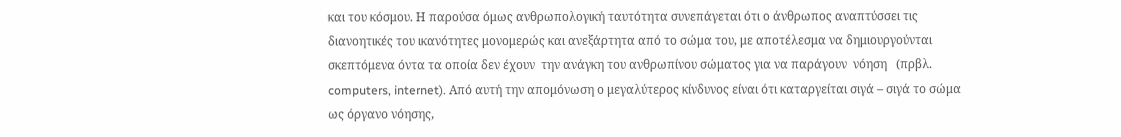και του κόσμου. Η παρούσα όμως ανθρωπολογική ταυτότητα συνεπάγεται ότι ο άνθρωπος αναπτύσσει τις διανοητικές του ικανότητες μονομερώς και ανεξάρτητα από το σώμα του, με αποτέλεσμα να δημιουργούνται σκεπτόμενα όντα τα οποία δεν έχουν  την ανάγκη του ανθρωπίνου σώματος για να παράγουν  νόηση   (πρβλ. computers, internet). Από αυτή την απομόνωση ο μεγαλύτερος κίνδυνος είναι ότι καταργείται σιγά – σιγά το σώμα ως όργανο νόησης,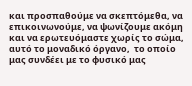και προσπαθούμε να σκεπτόμεθα, να επικοινωνούμε, να ψωνίζουμε ακόμη και να ερωτευόμαστε χωρίς το σώμα, αυτό το μοναδικό όργανο,  το οποίο μας συνδέει με το φυσικό μας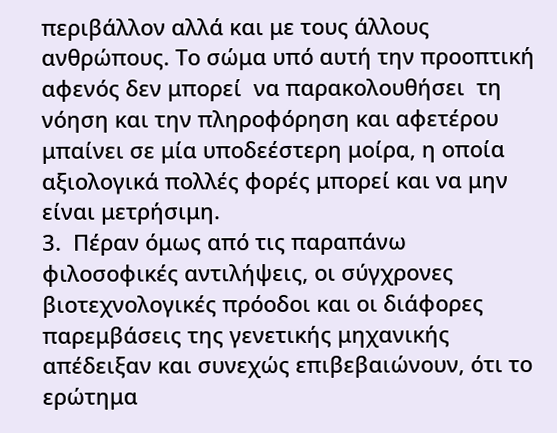περιβάλλον αλλά και με τους άλλους ανθρώπους. Το σώμα υπό αυτή την προοπτική αφενός δεν μπορεί  να παρακολουθήσει  τη νόηση και την πληροφόρηση και αφετέρου μπαίνει σε μία υποδεέστερη μοίρα, η οποία αξιολογικά πολλές φορές μπορεί και να μην είναι μετρήσιμη.
3.  Πέραν όμως από τις παραπάνω  φιλοσοφικές αντιλήψεις, οι σύγχρονες βιοτεχνολογικές πρόοδοι και οι διάφορες παρεμβάσεις της γενετικής μηχανικής απέδειξαν και συνεχώς επιβεβαιώνουν, ότι το ερώτημα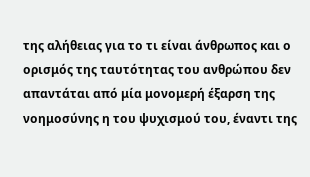της αλήθειας για το τι είναι άνθρωπος και ο ορισμός της ταυτότητας του ανθρώπου δεν απαντάται από μία μονομερή έξαρση της νοημοσύνης η του ψυχισμού του, έναντι της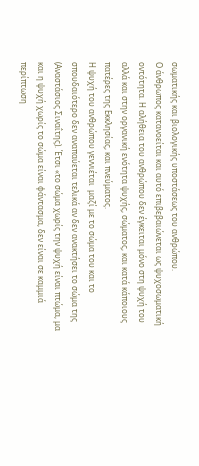σωματικής και βιολογικής υποστάσεως του ανθρώπου.
Ο άνθρωπος κατανοείται και αυτό επιβεβαιώνεται ως ψυχοσωματική οντότητα. Η αλήθεια του ανθρώπου δεν έγκειται μόνο στη ψυχή του αλλά και στην οργανική ενότητα ψυχής, σώματος, και κατά κάποιους πατέρες της Εκκλησίας, και πνεύματος.
Η ψυχή του ανθρώπου γεννιέται  μαζί με το σώμα του και το σπουδαιότερο δεν αναπαύεται τελικά αν δεν ανακτήσει το σώμα της (Αναστάσιος Σιναΐτης). Έτσι «το σώμα χωρίς την ψυχή είναι πτώμα, μα και η ψυχή χωρίς το σώμα είναι φάντασμα, δεν είναι σε καμμιά περίπτωση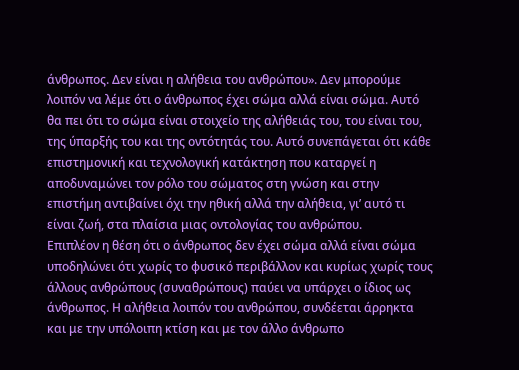άνθρωπος. Δεν είναι η αλήθεια του ανθρώπου». Δεν μπορούμε λοιπόν να λέμε ότι ο άνθρωπος έχει σώμα αλλά είναι σώμα. Αυτό θα πει ότι το σώμα είναι στοιχείο της αλήθειάς του, του είναι του, της ύπαρξής του και της οντότητάς του. Αυτό συνεπάγεται ότι κάθε επιστημονική και τεχνολογική κατάκτηση που καταργεί η αποδυναμώνει τον ρόλο του σώματος στη γνώση και στην επιστήμη αντιβαίνει όχι την ηθική αλλά την αλήθεια, γι’ αυτό τι είναι ζωή, στα πλαίσια μιας οντολογίας του ανθρώπου.
Επιπλέον η θέση ότι ο άνθρωπος δεν έχει σώμα αλλά είναι σώμα υποδηλώνει ότι χωρίς το φυσικό περιβάλλον και κυρίως χωρίς τους άλλους ανθρώπους (συναθρώπους) παύει να υπάρχει ο ίδιος ως άνθρωπος. Η αλήθεια λοιπόν του ανθρώπου, συνδέεται άρρηκτα και με την υπόλοιπη κτίση και με τον άλλο άνθρωπο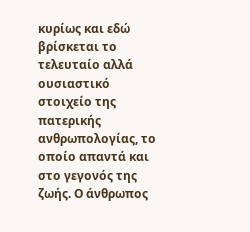κυρίως και εδώ βρίσκεται το τελευταίο αλλά ουσιαστικό στοιχείο της πατερικής ανθρωπολογίας, το οποίο απαντά και στο γεγονός της ζωής. Ο άνθρωπος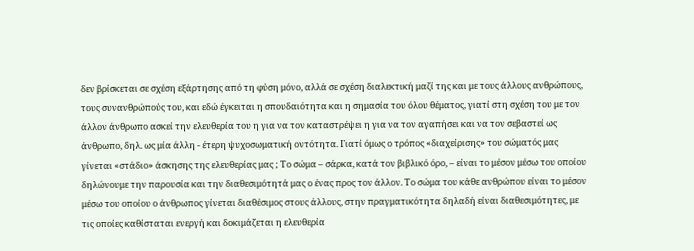δεν βρίσκεται σε σχέση εξάρτησης από τη φύση μόνο, αλλά σε σχέση διαλεκτική μαζί της και με τους άλλους ανθρώπους, τους συνανθρώπούς του, και εδώ έγκειται η σπουδαιότητα και η σημασία του όλου θέματος, γιατί στη σχέση του με τον άλλον άνθρωπο ασκεί την ελευθερία του η για να τον καταστρέψει η για να τον αγαπήσει και να τον σεβαστεί ως άνθρωπο, δηλ. ως μία άλλη - έτερη ψυχοσωματική οντότητα. Γιατί όμως ο τρόπος «διαχείρισης» του σώματός μας γίνεται «στάδιο» άσκησης της ελευθερίας μας ; Το σώμα – σάρκα, κατά τον βιβλικό όρο, – είναι το μέσον μέσω του οποίου δηλώνουμε την παρουσία και την διαθεσιμότητά μας ο ένας προς τον άλλον. Το σώμα του κάθε ανθρώπου είναι το μέσον μέσω του οποίου ο άνθρωπος γίνεται διαθέσιμος στους άλλους, στην πραγματικότητα δηλαδή είναι διαθεσιμότητες, με τις οποίες καθίσταται ενεργή και δοκιμάζεται η ελευθερία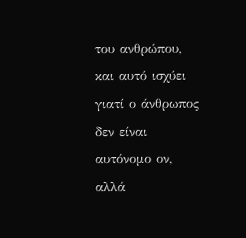του ανθρώπου, και αυτό ισχύει γιατί ο άνθρωπος δεν είναι αυτόνομο ον, αλλά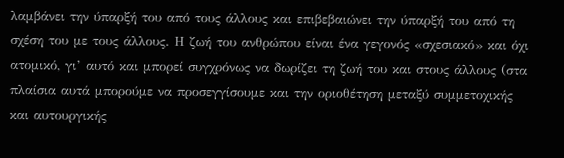λαμβάνει την ύπαρξή του από τους άλλους και επιβεβαιώνει την ύπαρξή του από τη σχέση του με τους άλλους. Η ζωή του ανθρώπου είναι ένα γεγονός «σχεσιακό» και όχι ατομικό, γι’ αυτό και μπορεί συγχρόνως να δωρίζει τη ζωή του και στους άλλους (στα πλαίσια αυτά μπορούμε να προσεγγίσουμε και την οριοθέτηση μεταξύ συμμετοχικής και αυτουργικής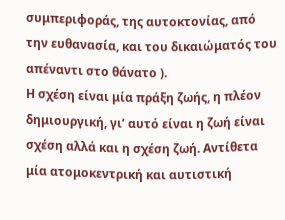συμπεριφοράς, της αυτοκτονίας, από την ευθανασία, και του δικαιώματός του απέναντι στο θάνατο ).
Η σχέση είναι μία πράξη ζωής, η πλέον δημιουργική, γι’ αυτό είναι η ζωή είναι σχέση αλλά και η σχέση ζωή. Αντίθετα μία ατομοκεντρική και αυτιστική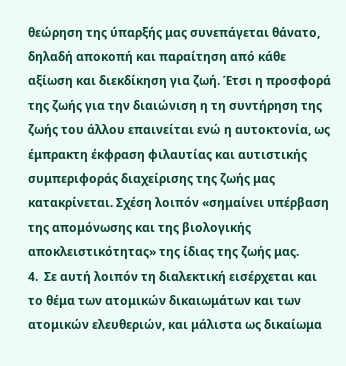θεώρηση της ύπαρξής μας συνεπάγεται θάνατο, δηλαδή αποκοπή και παραίτηση από κάθε αξίωση και διεκδίκηση για ζωή. Έτσι η προσφορά της ζωής για την διαιώνιση η τη συντήρηση της ζωής του άλλου επαινείται ενώ η αυτοκτονία, ως έμπρακτη έκφραση φιλαυτίας και αυτιστικής συμπεριφοράς διαχείρισης της ζωής μας κατακρίνεται. Σχέση λοιπόν «σημαίνει υπέρβαση της απομόνωσης και της βιολογικής αποκλειστικότητας» της ίδιας της ζωής μας.
4.  Σε αυτή λοιπόν τη διαλεκτική εισέρχεται και το θέμα των ατομικών δικαιωμάτων και των ατομικών ελευθεριών, και μάλιστα ως δικαίωμα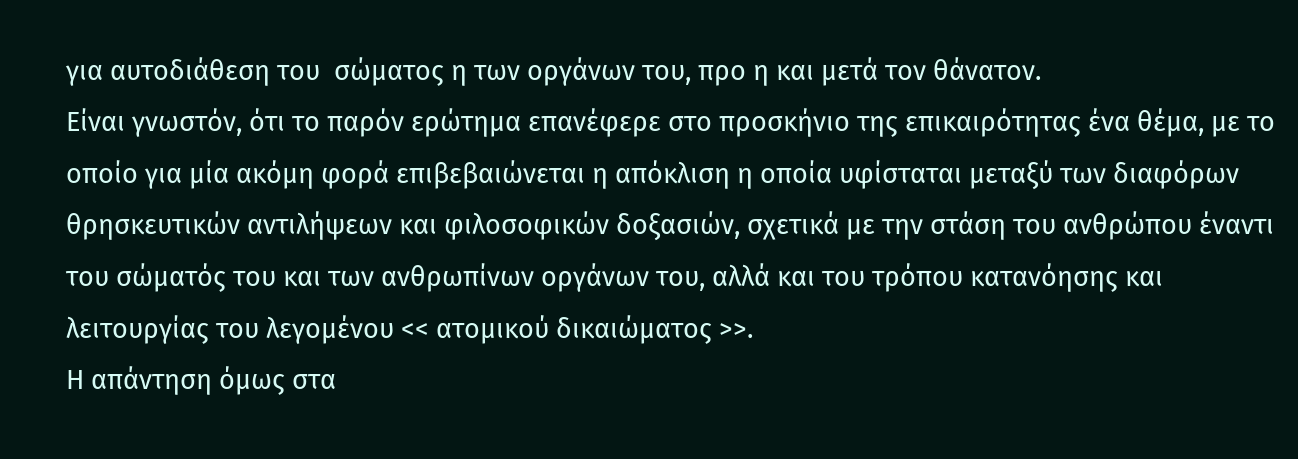για αυτοδιάθεση του  σώματος η των οργάνων του, προ η και μετά τον θάνατον.
Είναι γνωστόν, ότι το παρόν ερώτημα επανέφερε στο προσκήνιο της επικαιρότητας ένα θέμα, με το οποίο για μία ακόμη φορά επιβεβαιώνεται η απόκλιση η οποία υφίσταται μεταξύ των διαφόρων  θρησκευτικών αντιλήψεων και φιλοσοφικών δοξασιών, σχετικά με την στάση του ανθρώπου έναντι του σώματός του και των ανθρωπίνων οργάνων του, αλλά και του τρόπου κατανόησης και λειτουργίας του λεγομένου << ατομικού δικαιώματος >>.
Η απάντηση όμως στα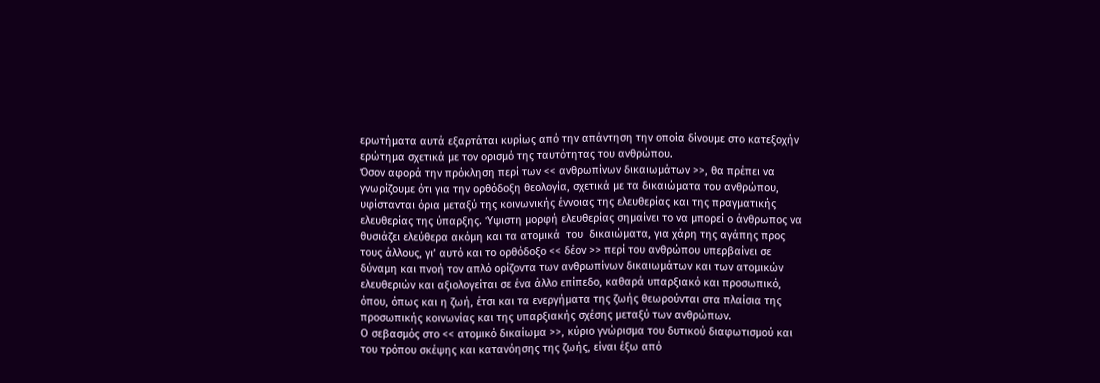ερωτήματα αυτά εξαρτάται κυρίως από την απάντηση την οποία δίνουμε στο κατεξοχήν ερώτημα σχετικά με τον ορισμό της ταυτότητας του ανθρώπου.
Όσον αφορά την πρόκληση περί των << ανθρωπίνων δικαιωμάτων >>, θα πρέπει να γνωρίζουμε ότι για την ορθόδοξη θεολογία, σχετικά με τα δικαιώματα του ανθρώπου, υφίστανται όρια μεταξύ της κοινωνικής έννοιας της ελευθερίας και της πραγματικής ελευθερίας της ύπαρξης. Ύψιστη μορφή ελευθερίας σημαίνει το να μπορεί ο άνθρωπος να θυσιάζει ελεύθερα ακόμη και τα ατομικά  του  δικαιώματα, για χάρη της αγάπης προς τους άλλους, γι’ αυτό και το ορθόδοξο << δέον >> περί του ανθρώπου υπερβαίνει σε δύναμη και πνοή τον απλό ορίζοντα των ανθρωπίνων δικαιωμάτων και των ατομικών ελευθεριών και αξιολογείται σε ένα άλλο επίπεδο, καθαρά υπαρξιακό και προσωπικό, όπου, όπως και η ζωή, έτσι και τα ενεργήματα της ζωής θεωρούνται στα πλαίσια της προσωπικής κοινωνίας και της υπαρξιακής σχέσης μεταξύ των ανθρώπων.
Ο σεβασμός στο << ατομικό δικαίωμα >>, κύριο γνώρισμα του δυτικού διαφωτισμού και του τρόπου σκέψης και κατανόησης της ζωής, είναι έξω από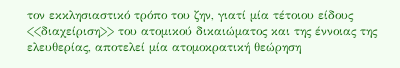τον εκκλησιαστικό τρόπο του ζην, γιατί μία τέτοιου είδους  <<διαχείριση>> του ατομικού δικαιώματος και της έννοιας της ελευθερίας, αποτελεί μία ατομοκρατική θεώρηση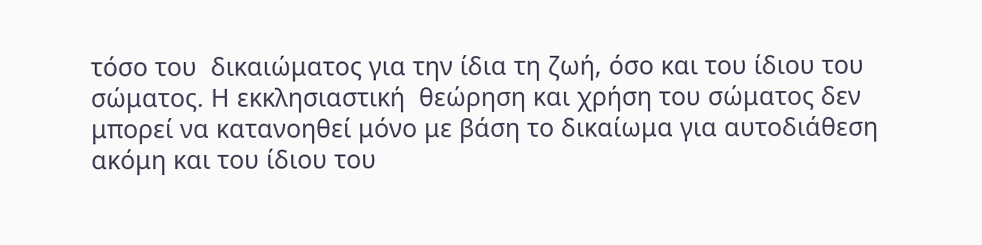τόσο του  δικαιώματος για την ίδια τη ζωή, όσο και του ίδιου του σώματος. Η εκκλησιαστική  θεώρηση και χρήση του σώματος δεν μπορεί να κατανοηθεί μόνο με βάση το δικαίωμα για αυτοδιάθεση ακόμη και του ίδιου του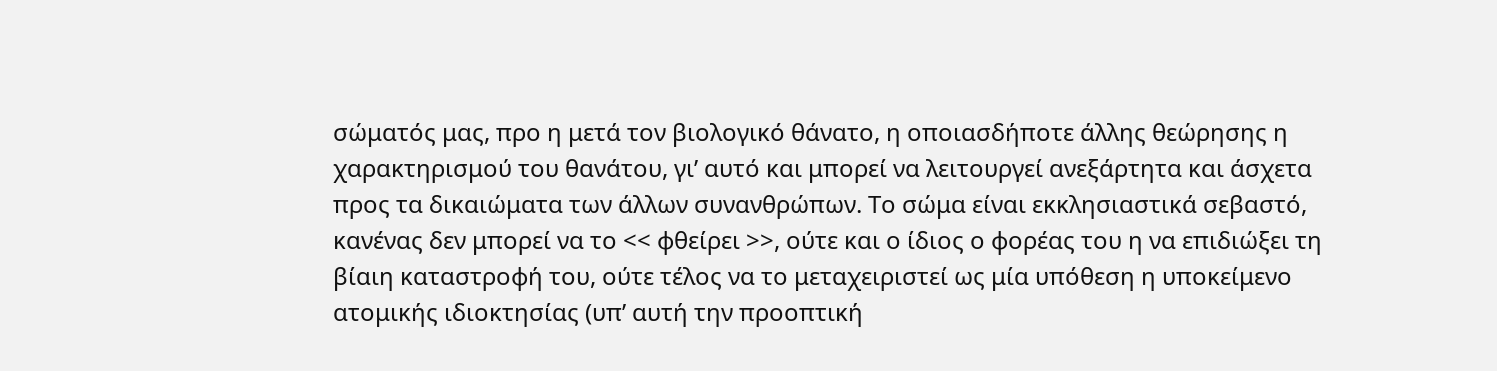σώματός μας, προ η μετά τον βιολογικό θάνατο, η οποιασδήποτε άλλης θεώρησης η χαρακτηρισμού του θανάτου, γι’ αυτό και μπορεί να λειτουργεί ανεξάρτητα και άσχετα προς τα δικαιώματα των άλλων συνανθρώπων. Το σώμα είναι εκκλησιαστικά σεβαστό, κανένας δεν μπορεί να το << φθείρει >>, ούτε και ο ίδιος ο φορέας του η να επιδιώξει τη βίαιη καταστροφή του, ούτε τέλος να το μεταχειριστεί ως μία υπόθεση η υποκείμενο ατομικής ιδιοκτησίας (υπ’ αυτή την προοπτική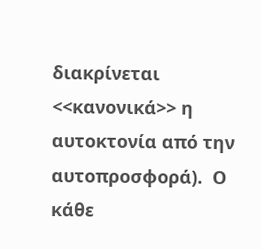διακρίνεται <<κανονικά>> η αυτοκτονία από την αυτοπροσφορά).  Ο κάθε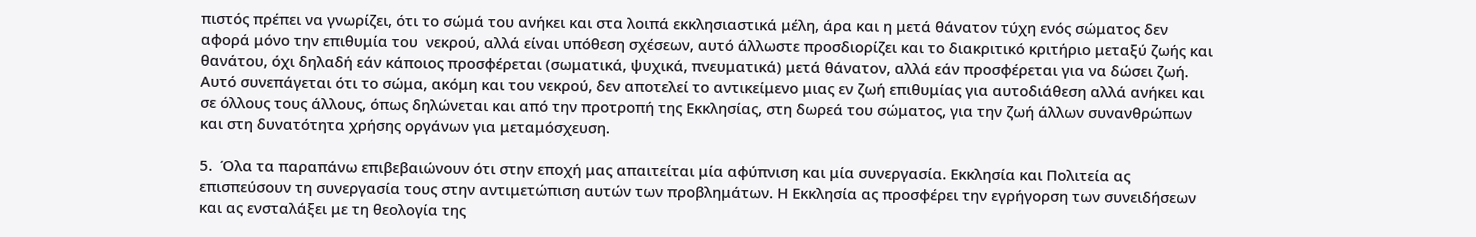πιστός πρέπει να γνωρίζει, ότι το σώμά του ανήκει και στα λοιπά εκκλησιαστικά μέλη, άρα και η μετά θάνατον τύχη ενός σώματος δεν αφορά μόνο την επιθυμία του  νεκρού, αλλά είναι υπόθεση σχέσεων, αυτό άλλωστε προσδιορίζει και το διακριτικό κριτήριο μεταξύ ζωής και θανάτου, όχι δηλαδή εάν κάποιος προσφέρεται (σωματικά, ψυχικά, πνευματικά) μετά θάνατον, αλλά εάν προσφέρεται για να δώσει ζωή. Αυτό συνεπάγεται ότι το σώμα, ακόμη και του νεκρού, δεν αποτελεί το αντικείμενο μιας εν ζωή επιθυμίας για αυτοδιάθεση αλλά ανήκει και σε όλλους τους άλλους, όπως δηλώνεται και από την προτροπή της Εκκλησίας, στη δωρεά του σώματος, για την ζωή άλλων συνανθρώπων και στη δυνατότητα χρήσης οργάνων για μεταμόσχευση.

5.  Όλα τα παραπάνω επιβεβαιώνουν ότι στην εποχή μας απαιτείται μία αφύπνιση και μία συνεργασία. Εκκλησία και Πολιτεία ας επισπεύσουν τη συνεργασία τους στην αντιμετώπιση αυτών των προβλημάτων. Η Εκκλησία ας προσφέρει την εγρήγορση των συνειδήσεων και ας ενσταλάξει με τη θεολογία της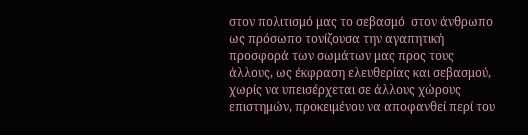στον πολιτισμό μας το σεβασμό  στον άνθρωπο ως πρόσωπο τονίζουσα την αγαπητική προσφορά των σωμάτων μας προς τους άλλους, ως έκφραση ελευθερίας και σεβασμού, χωρίς να υπεισέρχεται σε άλλους χώρους επιστημών, προκειμένου να αποφανθεί περί του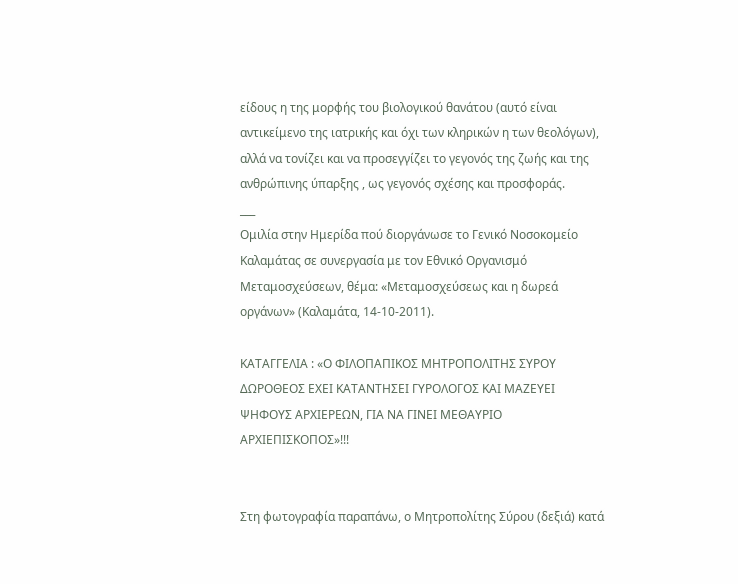είδους η της μορφής του βιολογικού θανάτου (αυτό είναι αντικείμενο της ιατρικής και όχι των κληρικών η των θεολόγων), αλλά να τονίζει και να προσεγγίζει το γεγονός της ζωής και της ανθρώπινης ύπαρξης , ως γεγονός σχέσης και προσφοράς.
___
Ομιλία στην Ημερίδα πού διοργάνωσε το Γενικό Νοσοκομείο Καλαμάτας σε συνεργασία με τον Εθνικό Οργανισμό Μεταμοσχεύσεων, θέμα: «Μεταμοσχεύσεως και η δωρεά οργάνων» (Καλαμάτα, 14-10-2011).

ΚΑΤΑΓΓΕΛΙΑ : «Ο ΦΙΛΟΠΑΠΙΚΟΣ ΜΗΤΡΟΠΟΛΙΤΗΣ ΣΥΡΟΥ ΔΩΡΟΘΕΟΣ ΕΧΕΙ ΚΑΤΑΝΤΗΣΕΙ ΓΥΡΟΛΟΓΟΣ ΚΑΙ ΜΑΖΕΥΕΙ ΨΗΦΟΥΣ ΑΡΧΙΕΡΕΩΝ, ΓΙΑ ΝΑ ΓΙΝΕΙ ΜΕΘΑΥΡΙΟ ΑΡΧΙΕΠΙΣΚΟΠΟΣ»!!!


Στη φωτογραφία παραπάνω, ο Μητροπολίτης Σύρου (δεξιά) κατά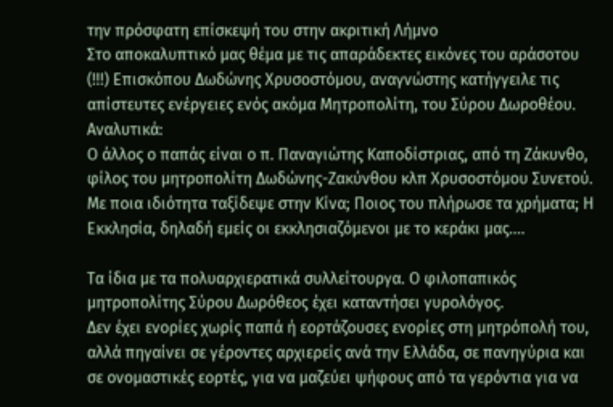την πρόσφατη επίσκεψή του στην ακριτική Λήμνο
Στο αποκαλυπτικό μας θέμα με τις απαράδεκτες εικόνες του αράσοτου (!!!) Επισκόπου Δωδώνης Χρυσοστόμου, αναγνώστης κατήγγειλε τις απίστευτες ενέργειες ενός ακόμα Μητροπολίτη, του Σύρου Δωροθέου.
Αναλυτικά:
Ο άλλος ο παπάς είναι ο π. Παναγιώτης Καποδίστριας, από τη Ζάκυνθο, φίλος του μητροπολίτη Δωδώνης-Ζακύνθου κλπ Χρυσοστόμου Συνετού. Με ποια ιδιότητα ταξίδεψε στην Κίνα; Ποιος του πλήρωσε τα χρήματα; Η Εκκλησία, δηλαδή εμείς οι εκκλησιαζόμενοι με το κεράκι μας....

Τα ίδια με τα πολυαρχιερατικά συλλείτουργα. Ο φιλοπαπικός μητροπολίτης Σύρου Δωρόθεος έχει καταντήσει γυρολόγος.
Δεν έχει ενορίες χωρίς παπά ή εορτάζουσες ενορίες στη μητρόπολή του, αλλά πηγαίνει σε γέροντες αρχιερείς ανά την Ελλάδα, σε πανηγύρια και σε ονομαστικές εορτές, για να μαζεύει ψήφους από τα γερόντια για να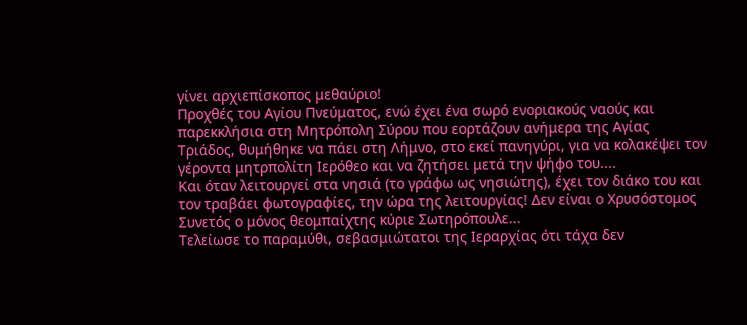γίνει αρχιεπίσκοπος μεθαύριο!
Προχθές του Αγίου Πνεύματος, ενώ έχει ένα σωρό ενοριακούς ναούς και παρεκκλήσια στη Μητρόπολη Σύρου που εορτάζουν ανήμερα της Αγίας Τριάδος, θυμήθηκε να πάει στη Λήμνο, στο εκεί πανηγύρι, για να κολακέψει τον γέροντα μητρπολίτη Ιερόθεο και να ζητήσει μετά την ψήφο του....
Και όταν λειτουργεί στα νησιά (το γράφω ως νησιώτης), έχει τον διάκο του και τον τραβάει φωτογραφίες, την ώρα της λειτουργίας! Δεν είναι ο Χρυσόστομος Συνετός ο μόνος θεομπαίχτης κύριε Σωτηρόπουλε...
Τελείωσε το παραμύθι, σεβασμιώτατοι της Iεραρχίας ότι τάχα δεν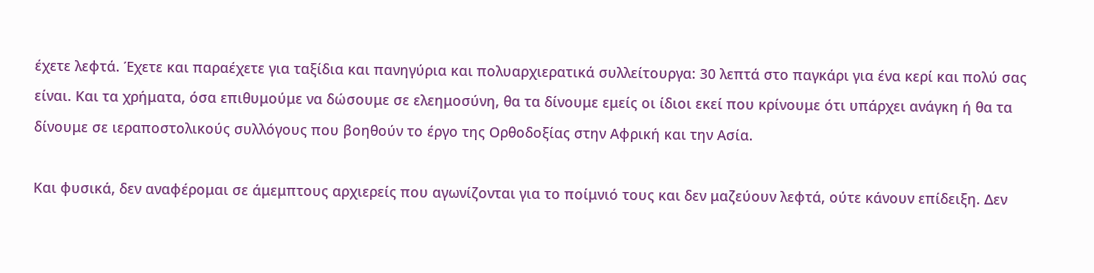έχετε λεφτά. Έχετε και παραέχετε για ταξίδια και πανηγύρια και πολυαρχιερατικά συλλείτουργα: 30 λεπτά στο παγκάρι για ένα κερί και πολύ σας είναι. Και τα χρήματα, όσα επιθυμούμε να δώσουμε σε ελεημοσύνη, θα τα δίνουμε εμείς οι ίδιοι εκεί που κρίνουμε ότι υπάρχει ανάγκη ή θα τα δίνουμε σε ιεραποστολικούς συλλόγους που βοηθούν το έργο της Ορθοδοξίας στην Αφρική και την Ασία.

Και φυσικά, δεν αναφέρομαι σε άμεμπτους αρχιερείς που αγωνίζονται για το ποίμνιό τους και δεν μαζεύουν λεφτά, ούτε κάνουν επίδειξη. Δεν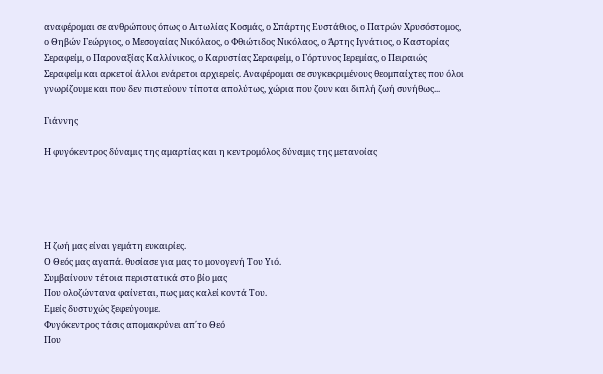αναφέρομαι σε ανθρώπους όπως ο Αιτωλίας Κοσμάς, ο Σπάρτης Ευστάθιος, ο Πατρών Χρυσόστομος, ο Θηβών Γεώργιος, ο Μεσογαίας Νικόλαος, ο Φθιώτιδος Νικόλαος, ο Άρτης Ιγνάτιος, ο Καστορίας Σεραφείμ, ο Παροναξίας Καλλίνικος, ο Καρυστίας Σεραφείμ, ο Γόρτυνος Ιερεμίας, ο Πειραιώς Σεραφείμ και αρκετοί άλλοι ενάρετοι αρχιερείς. Αναφέρομαι σε συγκεκριμένους θεομπαίχτες που όλοι γνωρίζουμε και που δεν πιστεύουν τίποτα απολύτως, χώρια που ζουν και διπλή ζωή συνήθως...

Γιάννης

Η φυγόκεντρος δύναμις της αμαρτίας και η κεντρομόλος δύναμις της μετανοίας





Η ζωή μας είναι γεμάτη ευκαιρίες.
Ο Θεός μας αγαπά. θυσίασε για μας το μονογενή Του Υιό.
Συμβαίνουν τέτοια περιστατικά στο βίο μας
Που ολοζώντανα φαίνεται, πως μας καλεί κοντά Του.
Εμείς δυστυχώς ξεφεύγουμε.
Φυγόκεντρος τάσις απομακρύνει απ΄το Θεό
Που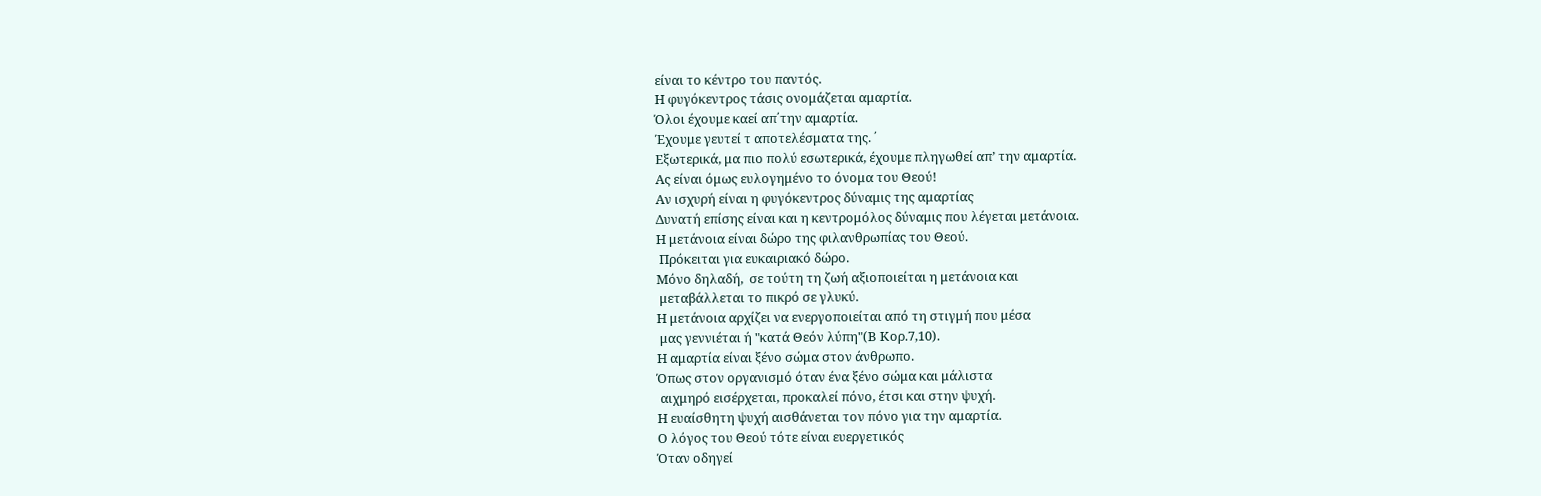είναι το κέντρο του παντός.
Η φυγόκεντρος τάσις ονομάζεται αμαρτία.
Όλοι έχουμε καεί απ΄την αμαρτία.
Έχουμε γευτεί τ αποτελέσματα της. ΄
Εξωτερικά, μα πιο πολύ εσωτερικά, έχουμε πληγωθεί απ’ την αμαρτία.
Ας είναι όμως ευλογημένο το όνομα του Θεού!
Αν ισχυρή είναι η φυγόκεντρος δύναμις της αμαρτίας
Δυνατή επίσης είναι και η κεντρομόλος δύναμις που λέγεται μετάνοια.
Η μετάνοια είναι δώρο της φιλανθρωπίας του Θεού.
 Πρόκειται για ευκαιριακό δώρο.
Μόνο δηλαδή,  σε τούτη τη ζωή αξιοποιείται η μετάνοια και
 μεταβάλλεται το πικρό σε γλυκύ.
Η μετάνοια αρχίζει να ενεργοποιείται από τη στιγμή που μέσα
 μας γεννιέται ή "κατά Θεόν λύπη"(Β Κορ.7,10).
Η αμαρτία είναι ξένο σώμα στον άνθρωπο.
Όπως στον οργανισμό όταν ένα ξένο σώμα και μάλιστα
 αιχμηρό εισέρχεται, προκαλεί πόνο, έτσι και στην ψυχή.
Η ευαίσθητη ψυχή αισθάνεται τον πόνο για την αμαρτία.
Ο λόγος του Θεού τότε είναι ευεργετικός
Όταν οδηγεί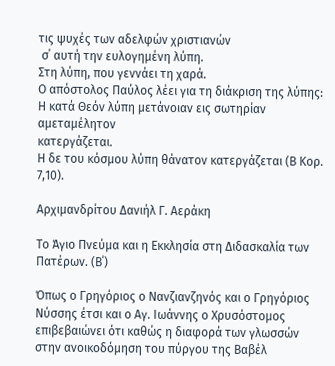τις ψυχές των αδελφών χριστιανών
 σ΄ αυτή την ευλογημένη λύπη.
Στη λύπη, που γεννάει τη χαρά.
Ο απόστολος Παύλος λέει για τη διάκριση της λύπης:
Η κατά Θεόν λύπη μετάνοιαν εις σωτηρίαν αμεταμέλητον
κατεργάζεται.
Η δε του κόσμου λύπη θάνατον κατεργάζεται (Β Κορ. 7,10).

Αρχιμανδρίτου Δανιήλ Γ. Αεράκη

Το Άγιο Πνεύμα και η Εκκλησία στη Διδασκαλία των Πατέρων. (Β΄)

Όπως ο Γρηγόριος ο Νανζιανζηνός και ο Γρηγόριος Νύσσης έτσι και ο Αγ. Ιωάννης ο Χρυσόστομος επιβεβαιώνει ότι καθώς η διαφορά των γλωσσών στην ανοικοδόμηση του πύργου της Βαβέλ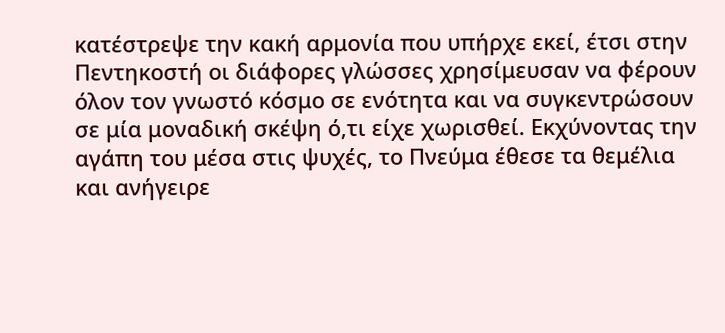κατέστρεψε την κακή αρμονία που υπήρχε εκεί, έτσι στην Πεντηκοστή οι διάφορες γλώσσες χρησίμευσαν να φέρουν όλον τον γνωστό κόσμο σε ενότητα και να συγκεντρώσουν σε μία μοναδική σκέψη ό,τι είχε χωρισθεί. Εκχύνοντας την αγάπη του μέσα στις ψυχές, το Πνεύμα έθεσε τα θεμέλια και ανήγειρε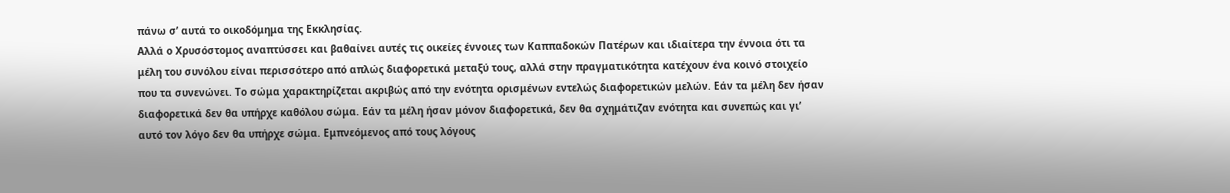πάνω σ’ αυτά το οικοδόμημα της Εκκλησίας.
Αλλά ο Χρυσόστομος αναπτύσσει και βαθαίνει αυτές τις οικείες έννοιες των Καππαδοκών Πατέρων και ιδιαίτερα την έννοια ότι τα μέλη του συνόλου είναι περισσότερο από απλώς διαφορετικά μεταξύ τους, αλλά στην πραγματικότητα κατέχουν ένα κοινό στοιχείο που τα συνενώνει. Το σώμα χαρακτηρίζεται ακριβώς από την ενότητα ορισμένων εντελώς διαφορετικών μελών. Εάν τα μέλη δεν ήσαν διαφορετικά δεν θα υπήρχε καθόλου σώμα. Εάν τα μέλη ήσαν μόνον διαφορετικά, δεν θα σχημάτιζαν ενότητα και συνεπώς και γι’ αυτό τον λόγο δεν θα υπήρχε σώμα. Εμπνεόμενος από τους λόγους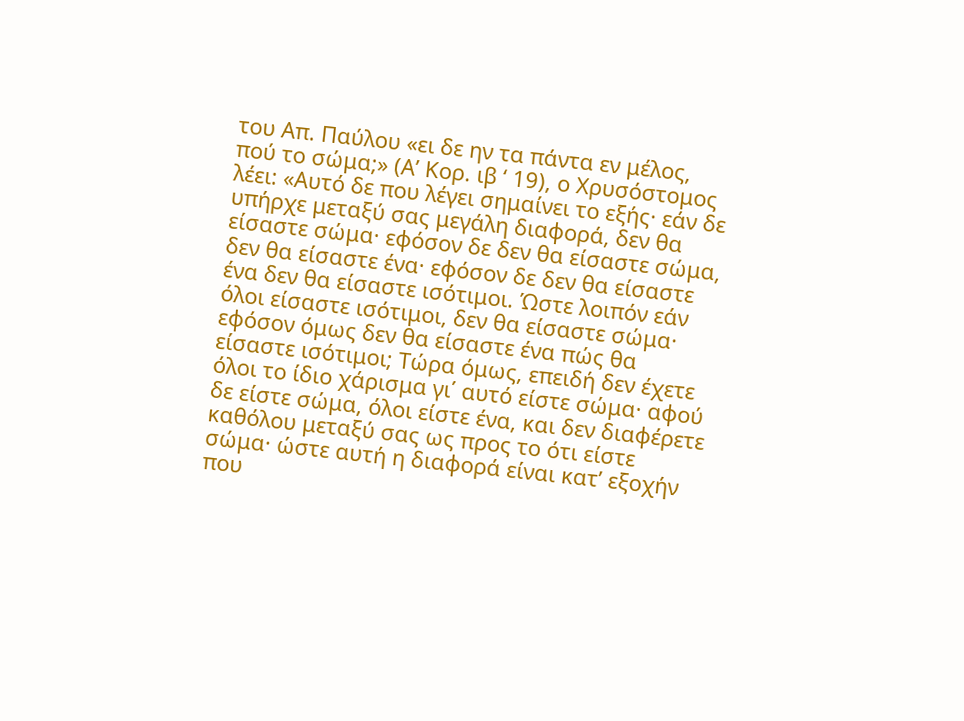του Απ. Παύλου «ει δε ην τα πάντα εν μέλος, πού το σώμα;» (Α’ Κορ. ιβ ‘ 19), ο Χρυσόστομος λέει: «Αυτό δε που λέγει σημαίνει το εξής· εάν δε υπήρχε μεταξύ σας μεγάλη διαφορά, δεν θα είσαστε σώμα· εφόσον δε δεν θα είσαστε σώμα, δεν θα είσαστε ένα· εφόσον δε δεν θα είσαστε ένα δεν θα είσαστε ισότιμοι. Ώστε λοιπόν εάν όλοι είσαστε ισότιμοι, δεν θα είσαστε σώμα· εφόσον όμως δεν θα είσαστε ένα πώς θα είσαστε ισότιμοι; Τώρα όμως, επειδή δεν έχετε όλοι το ίδιο χάρισμα γι΄ αυτό είστε σώμα· αφού δε είστε σώμα, όλοι είστε ένα, και δεν διαφέρετε καθόλου μεταξύ σας ως προς το ότι είστε σώμα· ώστε αυτή η διαφορά είναι κατ’ εξοχήν που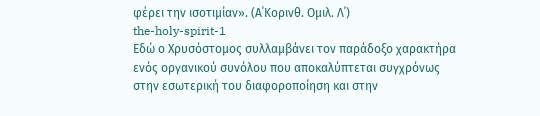φέρει την ισοτιμίαν». (Α΄Κορινθ. Ομιλ. Λ΄)
the-holy-spirit-1
Εδώ ο Χρυσόστομος συλλαμβάνει τον παράδοξο χαρακτήρα ενός οργανικού συνόλου που αποκαλύπτεται συγχρόνως στην εσωτερική του διαφοροποίηση και στην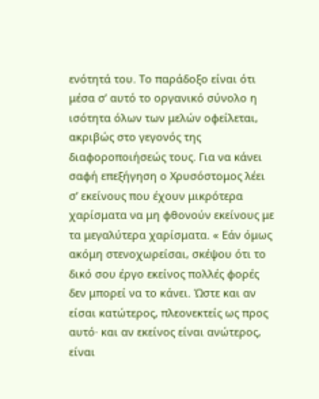ενότητά του. Το παράδοξο είναι ότι μέσα σ’ αυτό το οργανικό σύνολο η ισότητα όλων των μελών οφείλεται, ακριβώς στο γεγονός της διαφοροποιήσεώς τους. Για να κάνει σαφή επεξήγηση ο Χρυσόστομος λέει σ’ εκείνους που έχουν μικρότερα χαρίσματα να μη φθονούν εκείνους με τα μεγαλύτερα χαρίσματα. « Εάν όμως ακόμη στενοχωρείσαι, σκέψου ότι το δικό σου έργο εκείνος πολλές φορές δεν μπορεί να το κάνει. Ώστε και αν είσαι κατώτερος, πλεονεκτείς ως προς αυτό· και αν εκείνος είναι ανώτερος, είναι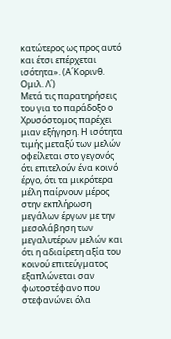κατώτερος ως προς αυτό και έτσι επέρχεται ισότητα». (Α΄Κορινθ. Ομιλ. Λ΄)
Μετά τις παρατηρήσεις του για το παράδοξο ο Χρυσόστομος παρέχει μιαν εξήγηση. Η ισότητα τιμής μεταξύ των μελών οφείλεται στο γεγονός ότι επιτελούν ένα κοινό έργο, ότι τα μικρότερα μέλη παίρνουν μέρος στην εκπλήρωση μεγάλων έργων με την μεσολάβηση των μεγαλυτέρων μελών και ότι η αδιαίρετη αξία του κοινού επιτεύγματος εξαπλώνεται σαν φωτοστέφανο που στεφανώνει όλα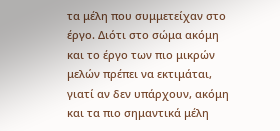τα μέλη που συμμετείχαν στο έργο. Διότι στο σώμα ακόμη και το έργο των πιο μικρών μελών πρέπει να εκτιμάται, γιατί αν δεν υπάρχουν, ακόμη και τα πιο σημαντικά μέλη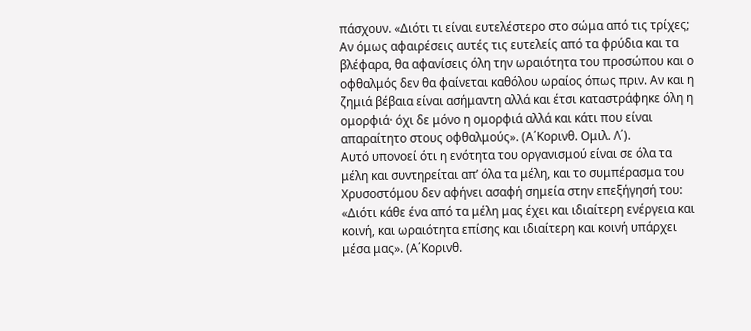πάσχουν. «Διότι τι είναι ευτελέστερο στο σώμα από τις τρίχες; Αν όμως αφαιρέσεις αυτές τις ευτελείς από τα φρύδια και τα βλέφαρα, θα αφανίσεις όλη την ωραιότητα του προσώπου και ο οφθαλμός δεν θα φαίνεται καθόλου ωραίος όπως πριν. Αν και η ζημιά βέβαια είναι ασήμαντη αλλά και έτσι καταστράφηκε όλη η ομορφιά· όχι δε μόνο η ομορφιά αλλά και κάτι που είναι απαραίτητο στους οφθαλμούς». (Α΄Κορινθ. Ομιλ. Λ΄).
Αυτό υπονοεί ότι η ενότητα του οργανισμού είναι σε όλα τα μέλη και συντηρείται απ’ όλα τα μέλη, και το συμπέρασμα του Χρυσοστόμου δεν αφήνει ασαφή σημεία στην επεξήγησή του: «Διότι κάθε ένα από τα μέλη μας έχει και ιδιαίτερη ενέργεια και κοινή, και ωραιότητα επίσης και ιδιαίτερη και κοινή υπάρχει μέσα μας». (Α΄Κορινθ.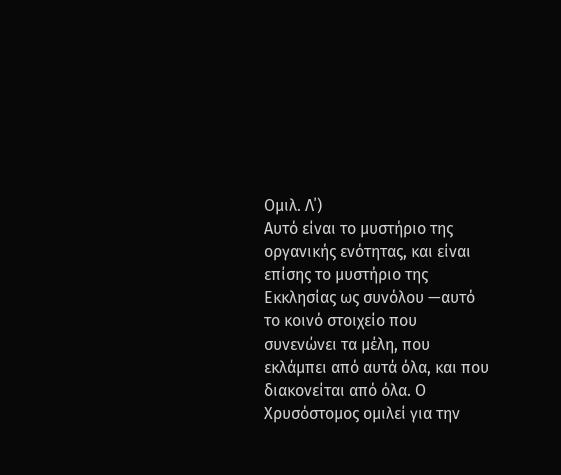Ομιλ. Λ΄)
Αυτό είναι το μυστήριο της οργανικής ενότητας, και είναι επίσης το μυστήριο της Εκκλησίας ως συνόλου —αυτό το κοινό στοιχείο που συνενώνει τα μέλη, που εκλάμπει από αυτά όλα, και που διακονείται από όλα. Ο Χρυσόστομος ομιλεί για την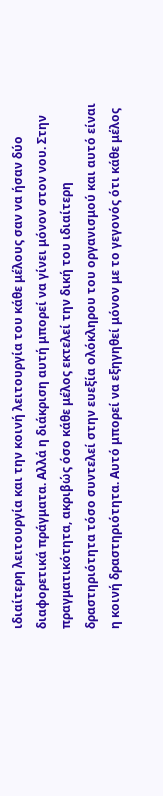ιδιαίτερη λειτουργία και την κοινή λειτουργία του κάθε μέλους σαν να ήσαν δύο διαφορετικά πράγματα. Αλλά η διάκριση αυτή μπορεί να γίνει μόνον στον νου. Στην πραγματικότητα, ακριβώς όσο κάθε μέλος εκτελεί την δική του ιδιαίτερη δραστηριότητα τόσο συντελεί στην ευεξία ολόκληρου του οργανισμού και αυτό είναι η κοινή δραστηριότητα. Αυτό μπορεί να εξηγηθεί μόνον με το γεγονός ότι κάθε μέλος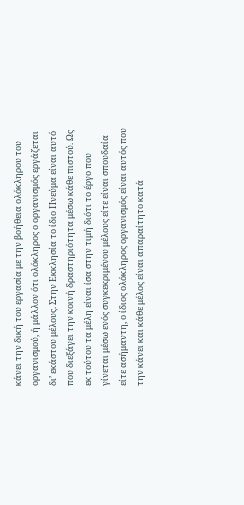κάνει την δική του εργασία με την βοήθεια ολόκληρου του οργανισμού, ή μάλλον ότι ολόκληρος ο οργανισμός εργάζεται δι’ εκάστου μέλους. Στην Εκκλησία το ίδιο Πνεύμα είναι αυτό που διεξάγει την κοινή δραστηριότητα μέσω κάθε πιστού. Ως εκ τούτου τα μέλη είναι ίσα στην τιμή διότι το έργο που γίνεται μέσω ενός συγκεκριμένου μέλους είτε είναι σπουδαία είτε ασήμαντη, ο ίδιος ολόκληρος οργανισμός είναι αυτός που την κάνει και κάθε μέλος είναι απαραίτητο κατά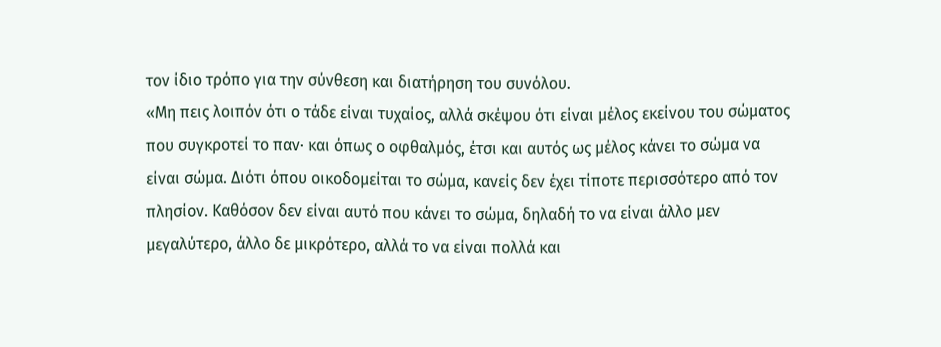τον ίδιο τρόπο για την σύνθεση και διατήρηση του συνόλου.
«Μη πεις λοιπόν ότι ο τάδε είναι τυχαίος, αλλά σκέψου ότι είναι μέλος εκείνου του σώματος που συγκροτεί το παν· και όπως ο οφθαλμός, έτσι και αυτός ως μέλος κάνει το σώμα να είναι σώμα. Διότι όπου οικοδομείται το σώμα, κανείς δεν έχει τίποτε περισσότερο από τον πλησίον. Καθόσον δεν είναι αυτό που κάνει το σώμα, δηλαδή το να είναι άλλο μεν μεγαλύτερο, άλλο δε μικρότερο, αλλά το να είναι πολλά και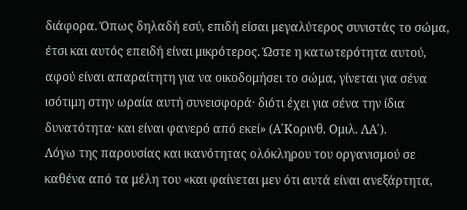διάφορα. Όπως δηλαδή εσύ, επιδή είσαι μεγαλύτερος συνιστάς το σώμα, έτσι και αυτός επειδή είναι μικρότερος. Ώστε η κατωτερότητα αυτού, αφού είναι απαραίτητη για να οικοδομήσει το σώμα, γίνεται για σένα ισότιμη στην ωραία αυτή συνεισφορά· διότι έχει για σένα την ίδια δυνατότητα· και είναι φανερό από εκεί» (Α΄Κορινθ. Ομιλ. ΛΑ΄).
Λόγω της παρουσίας και ικανότητας ολόκληρου του οργανισμού σε καθένα από τα μέλη του «και φαίνεται μεν ότι αυτά είναι ανεξάρτητα,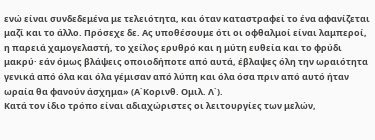ενώ είναι συνδεδεμένα με τελειότητα, και όταν καταστραφεί το ένα αφανίζεται μαζί και το άλλο. Πρόσεχε δε. Ας υποθέσουμε ότι οι οφθαλμοί είναι λαμπεροί, η παρειά χαμογελαστή, το χείλος ερυθρό και η μύτη ευθεία και το φρύδι μακρύ· εάν όμως βλάψεις οποιοδήποτε από αυτά, έβλαψες όλη την ωραιότητα γενικά από όλα και όλα γέμισαν από λύπη και όλα όσα πριν από αυτό ήταν ωραία θα φανούν άσχημα» (Α΄Κορινθ. Ομιλ. Λ΄).
Κατά τον ίδιο τρόπο είναι αδιαχώριστες οι λειτουργίες των μελών,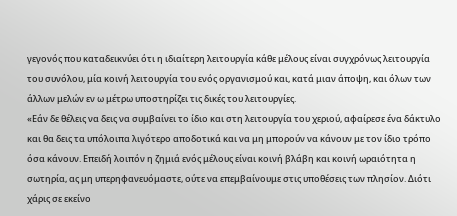γεγονός που καταδεικνύει ότι η ιδιαίτερη λειτουργία κάθε μέλους είναι συγχρόνως λειτουργία του συνόλου, μία κοινή λειτουργία του ενός οργανισμού και, κατά μιαν άποψη, και όλων των άλλων μελών εν ω μέτρω υποστηρίζει τις δικές του λειτουργίες.
«Εάν δε θέλεις να δεις να συμβαίνει το ίδιο και στη λειτουργία του χεριού, αφαίρεσε ένα δάκτυλο και θα δεις τα υπόλοιπα λιγότερο αποδοτικά και να μη μπορούν να κάνουν με τον ίδιο τρόπο όσα κάνουν. Επειδή λοιπόν η ζημιά ενός μέλους είναι κοινή βλάβη και κοινή ωραιότητα η σωτηρία, ας μη υπερηφανευόμαστε, ούτε να επεμβαίνουμε στις υποθέσεις των πλησίον. Διότι χάρις σε εκείνο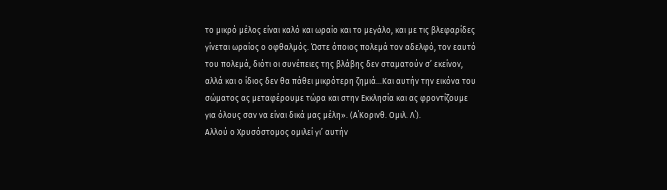το μικρό μέλος είναι καλό και ωραίο και το μεγάλο, και με τις βλεφαρίδες γίνεται ωραίος ο οφθαλμός. Ώστε όποιος πολεμά τον αδελφό, τον εαυτό του πολεμά, διότι οι συνέπειες της βλάβης δεν σταματούν σ’ εκείνον, αλλά και ο ίδιος δεν θα πάθει μικρότερη ζημιά…Και αυτήν την εικόνα του σώματος ας μεταφέρουμε τώρα και στην Εκκλησία και ας φροντίζουμε για όλους σαν να είναι δικά μας μέλη». (Α΄Κορινθ. Ομιλ. Λ΄).
Αλλού ο Χρυσόστομος ομιλεί γι’ αυτήν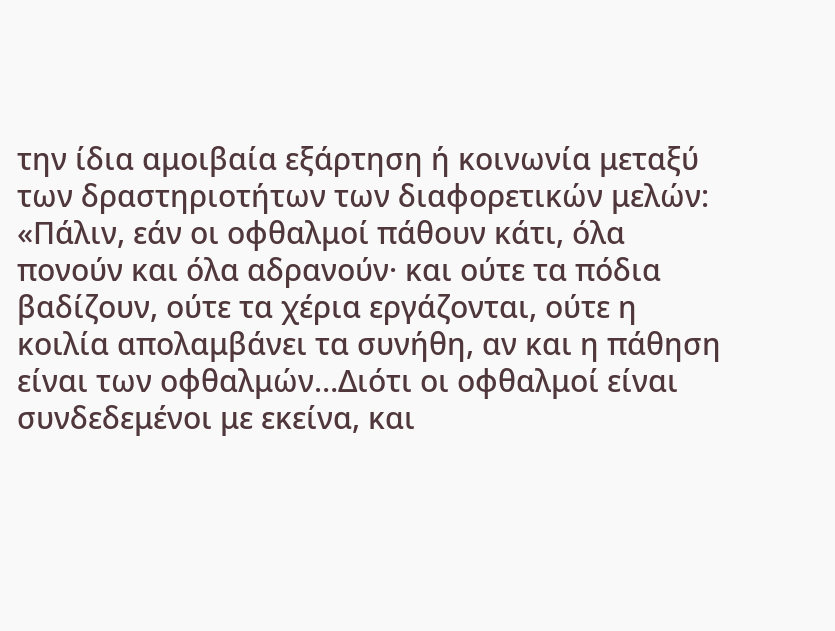την ίδια αμοιβαία εξάρτηση ή κοινωνία μεταξύ των δραστηριοτήτων των διαφορετικών μελών: «Πάλιν, εάν οι οφθαλμοί πάθουν κάτι, όλα πονούν και όλα αδρανούν· και ούτε τα πόδια βαδίζουν, ούτε τα χέρια εργάζονται, ούτε η κοιλία απολαμβάνει τα συνήθη, αν και η πάθηση είναι των οφθαλμών…Διότι οι οφθαλμοί είναι συνδεδεμένοι με εκείνα, και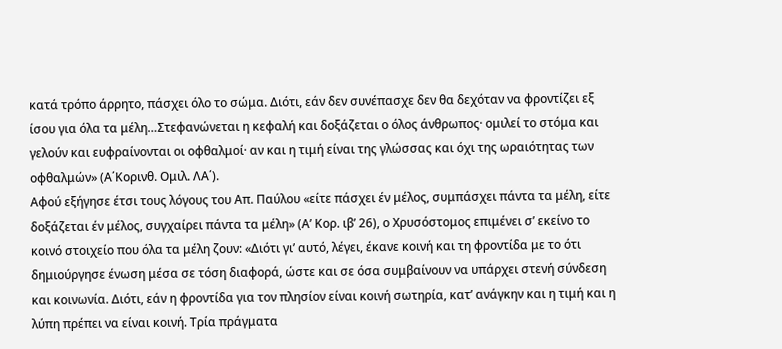κατά τρόπο άρρητο, πάσχει όλο το σώμα. Διότι, εάν δεν συνέπασχε δεν θα δεχόταν να φροντίζει εξ ίσου για όλα τα μέλη…Στεφανώνεται η κεφαλή και δοξάζεται ο όλος άνθρωπος· ομιλεί το στόμα και γελούν και ευφραίνονται οι οφθαλμοί· αν και η τιμή είναι της γλώσσας και όχι της ωραιότητας των οφθαλμών» (Α΄Κορινθ. Ομιλ. ΛΑ΄).
Αφού εξήγησε έτσι τους λόγους του Απ. Παύλου «είτε πάσχει έν μέλος, συμπάσχει πάντα τα μέλη, είτε δοξάζεται έν μέλος, συγχαίρει πάντα τα μέλη» (Α’ Κορ. ιβ’ 26), ο Χρυσόστομος επιμένει σ’ εκείνο το κοινό στοιχείο που όλα τα μέλη ζουν: «Διότι γι’ αυτό, λέγει, έκανε κοινή και τη φροντίδα με το ότι δημιούργησε ένωση μέσα σε τόση διαφορά, ώστε και σε όσα συμβαίνουν να υπάρχει στενή σύνδεση και κοινωνία. Διότι, εάν η φροντίδα για τον πλησίον είναι κοινή σωτηρία, κατ’ ανάγκην και η τιμή και η λύπη πρέπει να είναι κοινή. Τρία πράγματα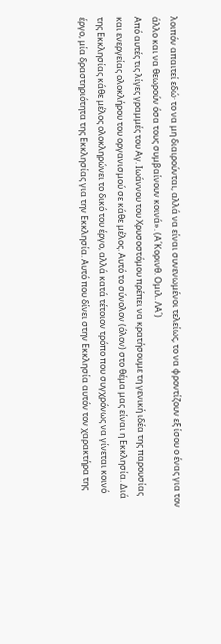λοιπόν απαιτεί εδώ· το να μη διαιρούνται, αλλά να είναι συνενωμένοι τελείως, το να φροντίζουν εξ ίσου ο ένας για τον άλλο και να θεωρούν όσα τους συμβαίνουν κοινά». (Α΄Κορινθ. Ομιλ. ΛΑ΄)
Από αυτές τις λίγες γραμμές του Αγ. Ιωάννου του Χρυσοστόμου πρέπει να κρατήσουμε τη γενική ιδέα της παρουσίας και ενεργείας ολοκλήρου του οργανισμού σε κάθε μέλος. Αυτό το σύνολον (όλον) στο θέμα μας είναι η Εκκλησία. Διά της Εκκλησίας κάθε μέλος ολοκληρώνει το δικό του έργο, αλλά κατά τέτοιον τρόπο που συγχρόνως να γίνεται κοινό έργο, μία δραστηριότητα της Εκκλησίας για την Εκκλησία. Αυτό που δίνει στην Εκκλησία αυτόν τον χαρακτήρα της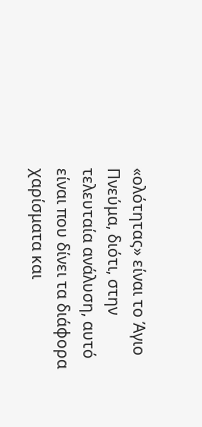«ολότητας» είναι το Άγιο Πνεύμα, διότι, στην τελευταία ανάλυση, αυτό είναι που δίνει τα διάφορα χαρίσματα και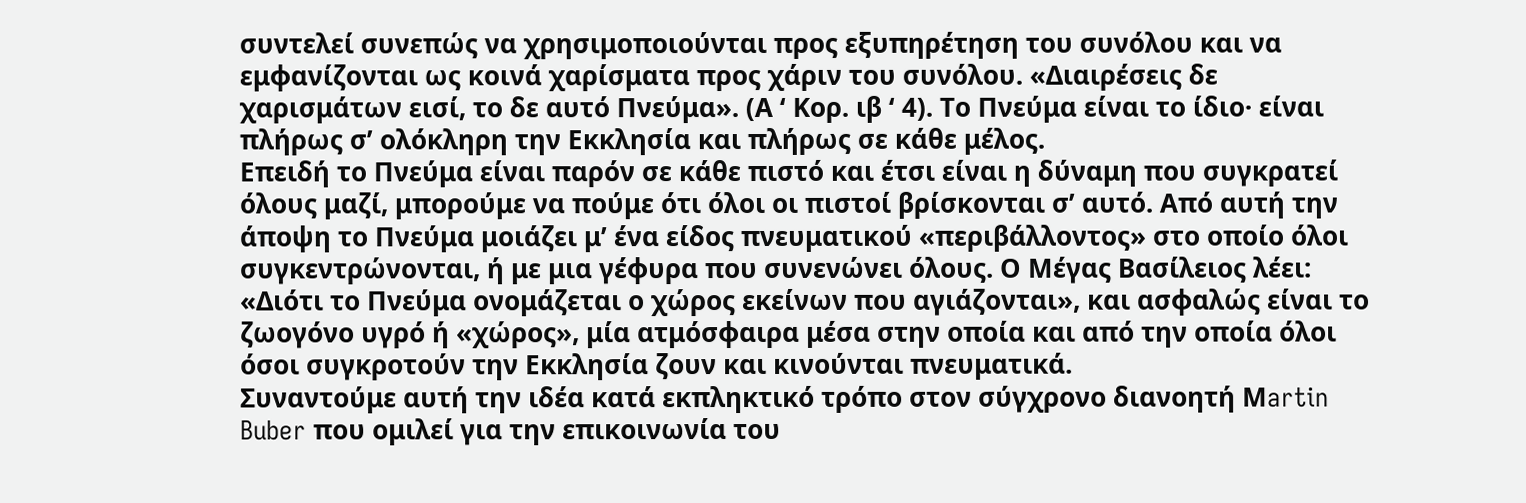συντελεί συνεπώς να χρησιμοποιούνται προς εξυπηρέτηση του συνόλου και να εμφανίζονται ως κοινά χαρίσματα προς χάριν του συνόλου. «Διαιρέσεις δε χαρισμάτων εισί, το δε αυτό Πνεύμα». (Α ‘ Κορ. ιβ ‘ 4). Το Πνεύμα είναι το ίδιο· είναι πλήρως σ’ ολόκληρη την Εκκλησία και πλήρως σε κάθε μέλος.
Επειδή το Πνεύμα είναι παρόν σε κάθε πιστό και έτσι είναι η δύναμη που συγκρατεί όλους μαζί, μπορούμε να πούμε ότι όλοι οι πιστοί βρίσκονται σ’ αυτό. Από αυτή την άποψη το Πνεύμα μοιάζει μ’ ένα είδος πνευματικού «περιβάλλοντος» στο οποίο όλοι συγκεντρώνονται, ή με μια γέφυρα που συνενώνει όλους. Ο Μέγας Βασίλειος λέει: «Διότι το Πνεύμα ονομάζεται ο χώρος εκείνων που αγιάζονται», και ασφαλώς είναι το ζωογόνο υγρό ή «χώρος», μία ατμόσφαιρα μέσα στην οποία και από την οποία όλοι όσοι συγκροτούν την Εκκλησία ζουν και κινούνται πνευματικά.
Συναντούμε αυτή την ιδέα κατά εκπληκτικό τρόπο στον σύγχρονο διανοητή Μartin Buber που ομιλεί για την επικοινωνία του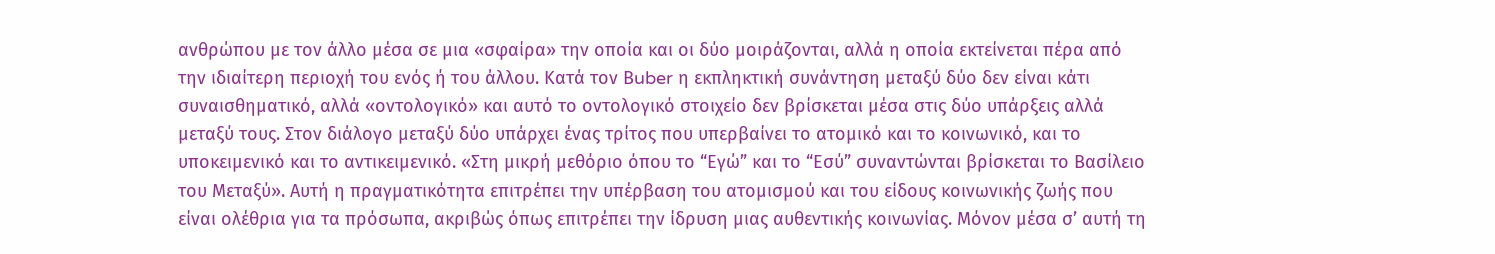ανθρώπου με τον άλλο μέσα σε μια «σφαίρα» την οποία και οι δύο μοιράζονται, αλλά η οποία εκτείνεται πέρα από την ιδιαίτερη περιοχή του ενός ή του άλλου. Κατά τον Βuber η εκπληκτική συνάντηση μεταξύ δύο δεν είναι κάτι συναισθηματικό, αλλά «οντολογικό» και αυτό το οντολογικό στοιχείο δεν βρίσκεται μέσα στις δύο υπάρξεις αλλά μεταξύ τους. Στον διάλογο μεταξύ δύο υπάρχει ένας τρίτος που υπερβαίνει το ατομικό και το κοινωνικό, και το υποκειμενικό και το αντικειμενικό. «Στη μικρή μεθόριο όπου το “Εγώ” και το “Εσύ” συναντώνται βρίσκεται το Βασίλειο του Μεταξύ». Αυτή η πραγματικότητα επιτρέπει την υπέρβαση του ατομισμού και του είδους κοινωνικής ζωής που είναι ολέθρια για τα πρόσωπα, ακριβώς όπως επιτρέπει την ίδρυση μιας αυθεντικής κοινωνίας. Μόνον μέσα σ’ αυτή τη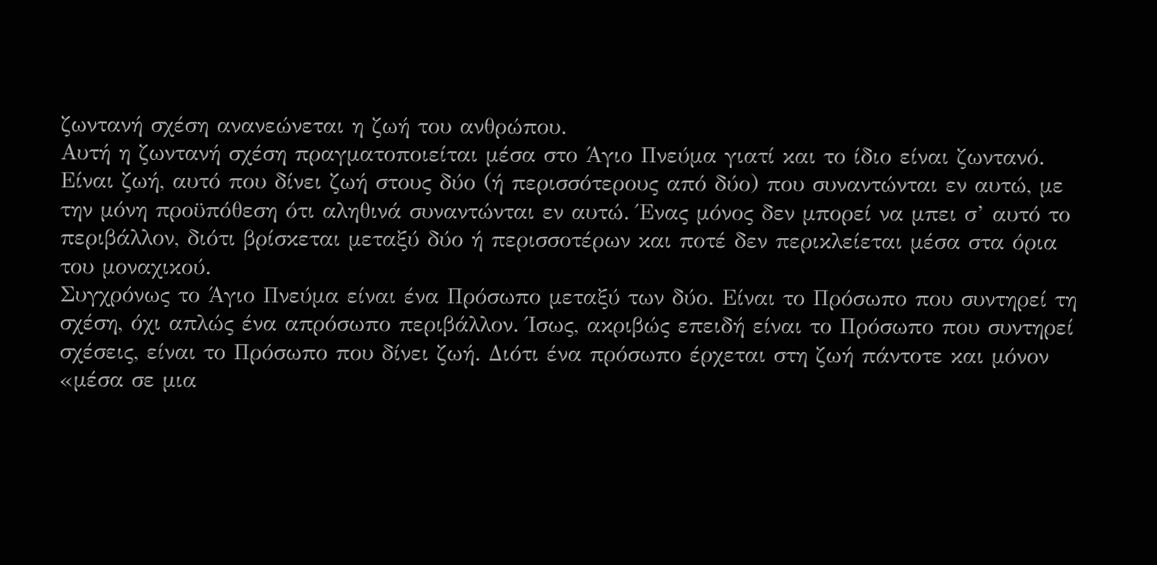ζωντανή σχέση ανανεώνεται η ζωή του ανθρώπου.
Αυτή η ζωντανή σχέση πραγματοποιείται μέσα στο Άγιο Πνεύμα γιατί και το ίδιο είναι ζωντανό. Είναι ζωή, αυτό που δίνει ζωή στους δύο (ή περισσότερους από δύο) που συναντώνται εν αυτώ, με την μόνη προϋπόθεση ότι αληθινά συναντώνται εν αυτώ. Ένας μόνος δεν μπορεί να μπει σ’ αυτό το περιβάλλον, διότι βρίσκεται μεταξύ δύο ή περισσοτέρων και ποτέ δεν περικλείεται μέσα στα όρια του μοναχικού.
Συγχρόνως το Άγιο Πνεύμα είναι ένα Πρόσωπο μεταξύ των δύο. Είναι το Πρόσωπο που συντηρεί τη σχέση, όχι απλώς ένα απρόσωπο περιβάλλον. Ίσως, ακριβώς επειδή είναι το Πρόσωπο που συντηρεί σχέσεις, είναι το Πρόσωπο που δίνει ζωή. Διότι ένα πρόσωπο έρχεται στη ζωή πάντοτε και μόνον «μέσα σε μια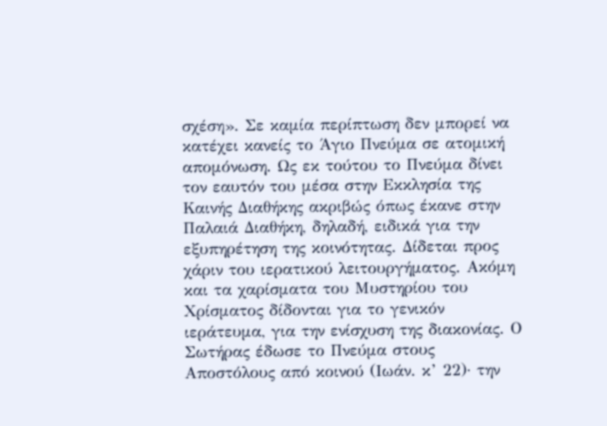σχέση». Σε καμία περίπτωση δεν μπορεί να κατέχει κανείς το Άγιο Πνεύμα σε ατομική απομόνωση. Ως εκ τούτου το Πνεύμα δίνει τον εαυτόν του μέσα στην Εκκλησία της Καινής Διαθήκης ακριβώς όπως έκανε στην Παλαιά Διαθήκη, δηλαδή, ειδικά για την εξυπηρέτηση της κοινότητας. Δίδεται προς χάριν του ιερατικού λειτουργήματος. Ακόμη και τα χαρίσματα του Μυστηρίου του Χρίσματος δίδονται για το γενικόν ιεράτευμα, για την ενίσχυση της διακονίας. Ο Σωτήρας έδωσε το Πνεύμα στους Αποστόλους από κοινού (Ιωάν. κ’ 22)· την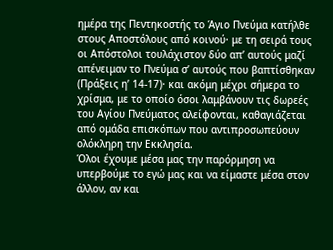ημέρα της Πεντηκοστής το Άγιο Πνεύμα κατήλθε στους Αποστόλους από κοινού· με τη σειρά τους οι Απόστολοι τουλάχιστον δύο απ’ αυτούς μαζί απένειμαν το Πνεύμα σ’ αυτούς που βαπτίσθηκαν (Πράξεις η’ 14-17)· και ακόμη μέχρι σήμερα το χρίσμα, με το οποίο όσοι λαμβάνουν τις δωρεές του Αγίου Πνεύματος αλείφονται, καθαγιάζεται από ομάδα επισκόπων που αντιπροσωπεύουν ολόκληρη την Εκκλησία.
Όλοι έχουμε μέσα μας την παρόρμηση να υπερβούμε το εγώ μας και να είμαστε μέσα στον άλλον, αν και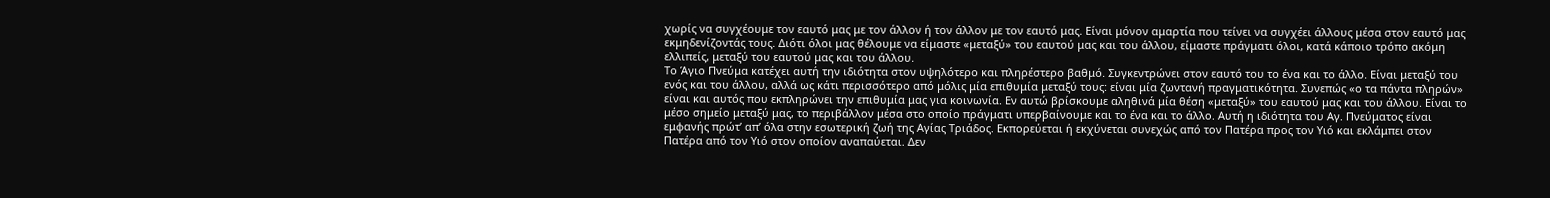χωρίς να συγχέουμε τον εαυτό μας με τον άλλον ή τον άλλον με τον εαυτό μας. Είναι μόνον αμαρτία που τείνει να συγχέει άλλους μέσα στον εαυτό μας εκμηδενίζοντάς τους. Διότι όλοι μας θέλουμε να είμαστε «μεταξύ» του εαυτού μας και του άλλου, είμαστε πράγματι όλοι, κατά κάποιο τρόπο ακόμη ελλιπείς, μεταξύ του εαυτού μας και του άλλου.
Το Άγιο Πνεύμα κατέχει αυτή την ιδιότητα στον υψηλότερο και πληρέστερο βαθμό. Συγκεντρώνει στον εαυτό του το ένα και το άλλο. Είναι μεταξύ του ενός και του άλλου, αλλά ως κάτι περισσότερο από μόλις μία επιθυμία μεταξύ τους: είναι μία ζωντανή πραγματικότητα. Συνεπώς «ο τα πάντα πληρών» είναι και αυτός που εκπληρώνει την επιθυμία μας για κοινωνία. Εν αυτώ βρίσκουμε αληθινά μία θέση «μεταξύ» του εαυτού μας και του άλλου. Είναι το μέσο σημείο μεταξύ μας, το περιβάλλον μέσα στο οποίο πράγματι υπερβαίνουμε και το ένα και το άλλο. Αυτή η ιδιότητα του Αγ. Πνεύματος είναι εμφανής πρώτ’ απ’ όλα στην εσωτερική ζωή της Αγίας Τριάδος. Εκπορεύεται ή εκχύνεται συνεχώς από τον Πατέρα προς τον Υιό και εκλάμπει στον Πατέρα από τον Υιό στον οποίον αναπαύεται. Δεν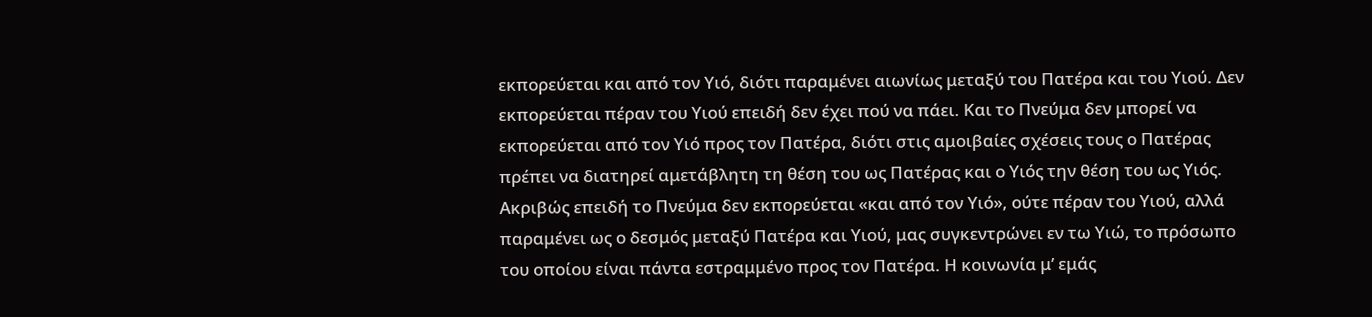εκπορεύεται και από τον Υιό, διότι παραμένει αιωνίως μεταξύ του Πατέρα και του Υιού. Δεν εκπορεύεται πέραν του Υιού επειδή δεν έχει πού να πάει. Και το Πνεύμα δεν μπορεί να εκπορεύεται από τον Υιό προς τον Πατέρα, διότι στις αμοιβαίες σχέσεις τους ο Πατέρας πρέπει να διατηρεί αμετάβλητη τη θέση του ως Πατέρας και ο Υιός την θέση του ως Υιός.
Ακριβώς επειδή το Πνεύμα δεν εκπορεύεται «και από τον Υιό», ούτε πέραν του Υιού, αλλά παραμένει ως ο δεσμός μεταξύ Πατέρα και Υιού, μας συγκεντρώνει εν τω Υιώ, το πρόσωπο του οποίου είναι πάντα εστραμμένο προς τον Πατέρα. Η κοινωνία μ’ εμάς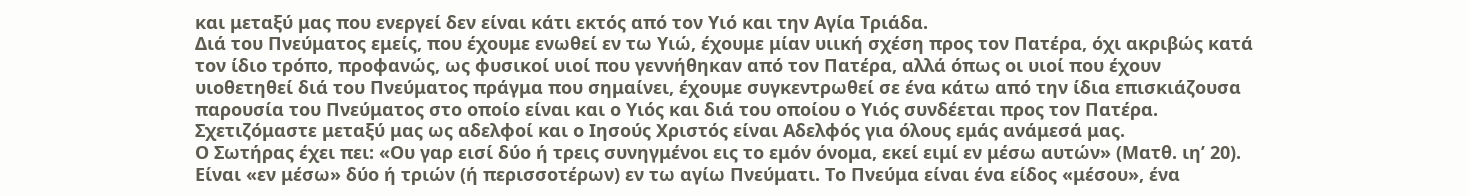και μεταξύ μας που ενεργεί δεν είναι κάτι εκτός από τον Υιό και την Αγία Τριάδα.
Διά του Πνεύματος εμείς, που έχουμε ενωθεί εν τω Υιώ, έχουμε μίαν υιική σχέση προς τον Πατέρα, όχι ακριβώς κατά τον ίδιο τρόπο, προφανώς, ως φυσικοί υιοί που γεννήθηκαν από τον Πατέρα, αλλά όπως οι υιοί που έχουν υιοθετηθεί διά του Πνεύματος πράγμα που σημαίνει, έχουμε συγκεντρωθεί σε ένα κάτω από την ίδια επισκιάζουσα παρουσία του Πνεύματος στο οποίο είναι και ο Υιός και διά του οποίου ο Υιός συνδέεται προς τον Πατέρα. Σχετιζόμαστε μεταξύ μας ως αδελφοί και ο Ιησούς Χριστός είναι Αδελφός για όλους εμάς ανάμεσά μας.
Ο Σωτήρας έχει πει: «Ου γαρ εισί δύο ή τρεις συνηγμένοι εις το εμόν όνομα, εκεί ειμί εν μέσω αυτών» (Ματθ. ιη’ 20). Είναι «εν μέσω» δύο ή τριών (ή περισσοτέρων) εν τω αγίω Πνεύματι. Το Πνεύμα είναι ένα είδος «μέσου», ένα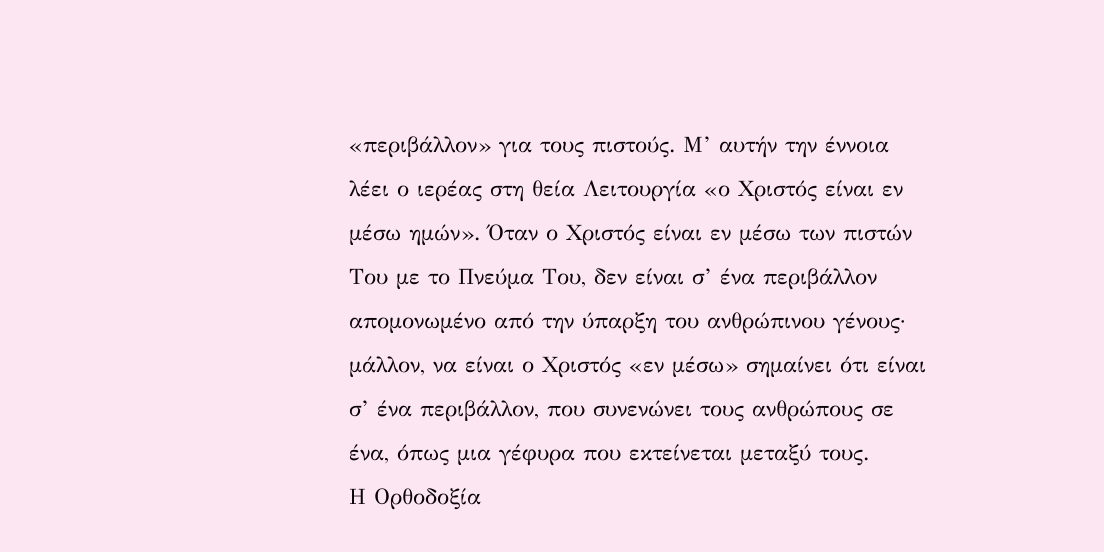«περιβάλλον» για τους πιστούς. Μ’ αυτήν την έννοια λέει ο ιερέας στη θεία Λειτουργία «ο Χριστός είναι εν μέσω ημών». Όταν ο Χριστός είναι εν μέσω των πιστών Του με το Πνεύμα Του, δεν είναι σ’ ένα περιβάλλον απομονωμένο από την ύπαρξη του ανθρώπινου γένους· μάλλον, να είναι ο Χριστός «εν μέσω» σημαίνει ότι είναι σ’ ένα περιβάλλον, που συνενώνει τους ανθρώπους σε ένα, όπως μια γέφυρα που εκτείνεται μεταξύ τους.
Η Ορθοδοξία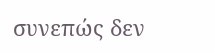συνεπώς δεν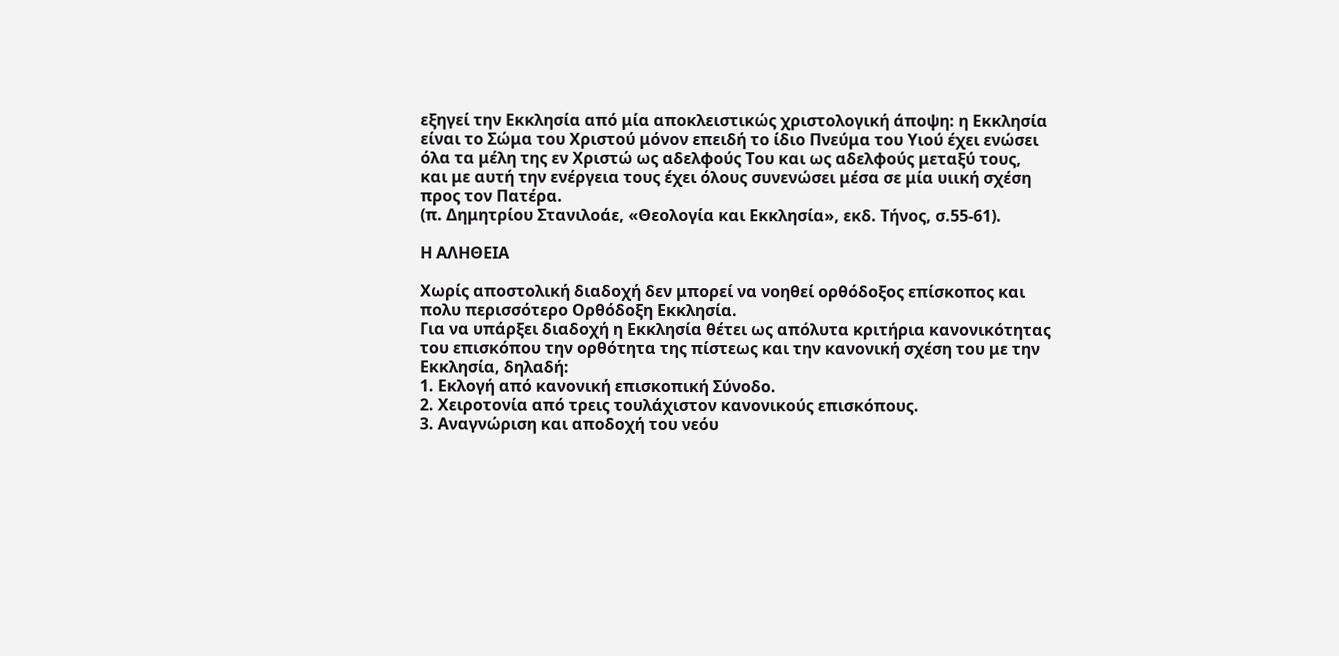εξηγεί την Εκκλησία από μία αποκλειστικώς χριστολογική άποψη: η Εκκλησία είναι το Σώμα του Χριστού μόνον επειδή το ίδιο Πνεύμα του Υιού έχει ενώσει όλα τα μέλη της εν Χριστώ ως αδελφούς Του και ως αδελφούς μεταξύ τους, και με αυτή την ενέργεια τους έχει όλους συνενώσει μέσα σε μία υιική σχέση προς τον Πατέρα.
(π. Δημητρίου Στανιλοάε, «Θεολογία και Εκκλησία», εκδ. Τήνος, σ.55-61).

Η ΑΛΗΘΕΙΑ

Χωρίς αποστολική διαδοχή δεν μπορεί να νοηθεί ορθόδοξος επίσκοπος και πολυ περισσότερο Ορθόδοξη Εκκλησία.
Για να υπάρξει διαδοχή η Εκκλησία θέτει ως απόλυτα κριτήρια κανονικότητας του επισκόπου την ορθότητα της πίστεως και την κανονική σχέση του με την Εκκλησία, δηλαδή:
1. Εκλογή από κανονική επισκοπική Σύνοδο.
2. Χειροτονία από τρεις τουλάχιστον κανονικούς επισκόπους.
3. Αναγνώριση και αποδοχή του νεόυ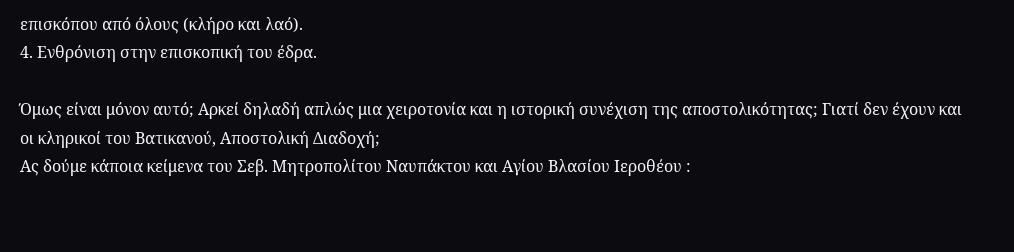επισκόπου από όλους (κλήρο και λαό).
4. Ενθρόνιση στην επισκοπική του έδρα.

Όμως είναι μόνον αυτό; Αρκεί δηλαδή απλώς μια χειροτονία και η ιστορική συνέχιση της αποστολικότητας; Γιατί δεν έχουν και οι κληρικοί του Βατικανού, Αποστολική Διαδοχή;
Ας δούμε κάποια κείμενα του Σεβ. Μητροπολίτου Ναυπάκτου και Αγίου Βλασίου Ιεροθέου :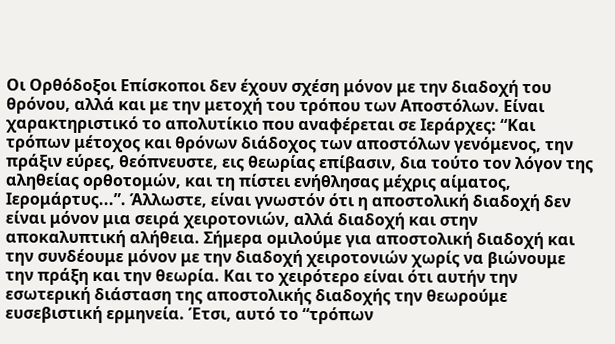Οι Ορθόδοξοι Επίσκοποι δεν έχουν σχέση μόνον με την διαδοχή του θρόνου, αλλά και με την μετοχή του τρόπου των Αποστόλων. Είναι χαρακτηριστικό το απολυτίκιο που αναφέρεται σε Ιεράρχες: “Και τρόπων μέτοχος και θρόνων διάδοχος των αποστόλων γενόμενος, την πράξιν εύρες, θεόπνευστε, εις θεωρίας επίβασιν, δια τούτο τον λόγον της αληθείας ορθοτομών, και τη πίστει ενήθλησας μέχρις αίματος, Ιερομάρτυς...”. Άλλωστε, είναι γνωστόν ότι η αποστολική διαδοχή δεν είναι μόνον μια σειρά χειροτονιών, αλλά διαδοχή και στην αποκαλυπτική αλήθεια. Σήμερα ομιλούμε για αποστολική διαδοχή και την συνδέουμε μόνον με την διαδοχή χειροτονιών χωρίς να βιώνουμε την πράξη και την θεωρία. Και το χειρότερο είναι ότι αυτήν την εσωτερική διάσταση της αποστολικής διαδοχής την θεωρούμε ευσεβιστική ερμηνεία. Έτσι, αυτό το “τρόπων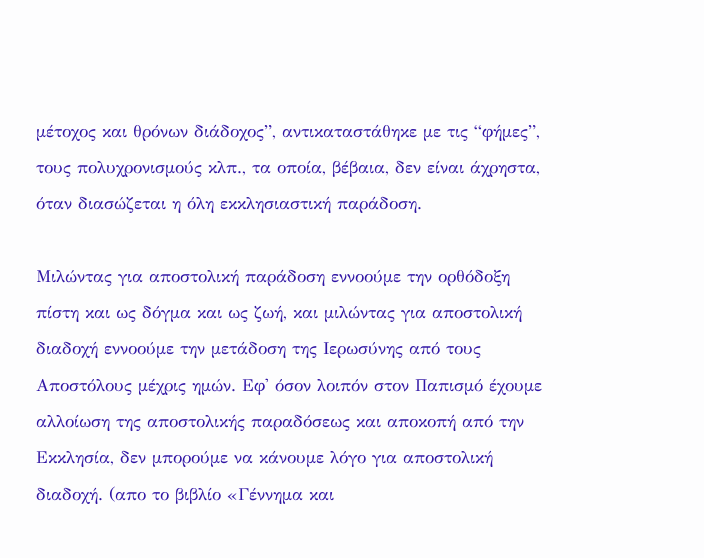μέτοχος και θρόνων διάδοχος”, αντικαταστάθηκε με τις “φήμες”, τους πολυχρονισμούς κλπ., τα οποία, βέβαια, δεν είναι άχρηστα, όταν διασώζεται η όλη εκκλησιαστική παράδοση.

Μιλώντας για αποστολική παράδοση εννοούμε την ορθόδοξη πίστη και ως δόγμα και ως ζωή, και μιλώντας για αποστολική διαδοχή εννοούμε την μετάδοση της Ιερωσύνης από τους Αποστόλους μέχρις ημών. Εφ' όσον λοιπόν στον Παπισμό έχουμε αλλοίωση της αποστολικής παραδόσεως και αποκοπή από την Εκκλησία, δεν μπορούμε να κάνουμε λόγο για αποστολική διαδοχή. (απο το βιβλίο «Γέννημα και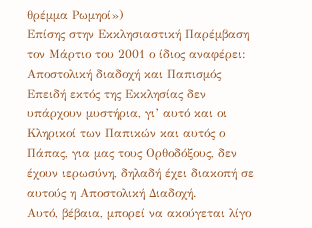θρέμμα Ρωμηοί»)
Επίσης στην Εκκλησιαστική Παρέμβαση τον Μάρτιο του 2001 ο ίδιος αναφέρει:
Αποστολική διαδοχή και Παπισμός
Επειδή εκτός της Εκκλησίας δεν υπάρχουν μυστήρια, γι’ αυτό και οι Κληρικοί των Παπικών και αυτός ο Πάπας, για μας τους Ορθοδόξους, δεν έχουν ιερωσύνη, δηλαδή έχει διακοπή σε αυτούς η Αποστολική Διαδοχή.
Αυτό, βέβαια, μπορεί να ακούγεται λίγο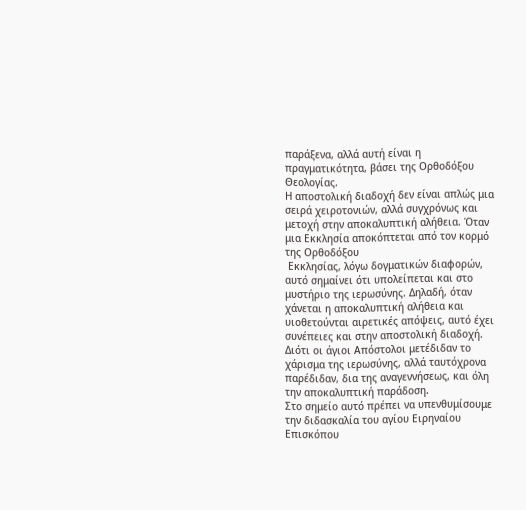παράξενα, αλλά αυτή είναι η πραγματικότητα, βάσει της Ορθοδόξου Θεολογίας.
Η αποστολική διαδοχή δεν είναι απλώς μια σειρά χειροτονιών, αλλά συγχρόνως και μετοχή στην αποκαλυπτική αλήθεια. Όταν μια Εκκλησία αποκόπτεται από τον κορμό της Ορθοδόξου
 Εκκλησίας, λόγω δογματικών διαφορών, αυτό σημαίνει ότι υπολείπεται και στο μυστήριο της ιερωσύνης. Δηλαδή, όταν χάνεται η αποκαλυπτική αλήθεια και υιοθετούνται αιρετικές απόψεις, αυτό έχει συνέπειες και στην αποστολική διαδοχή. Διότι οι άγιοι Απόστολοι μετέδιδαν το χάρισμα της ιερωσύνης, αλλά ταυτόχρονα παρέδιδαν, δια της αναγεννήσεως, και όλη την αποκαλυπτική παράδοση.
Στο σημείο αυτό πρέπει να υπενθυμίσουμε την διδασκαλία του αγίου Ειρηναίου Επισκόπου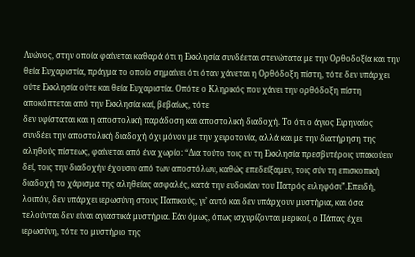Λυώνος, στην οποία φαίνεται καθαρά ότι η Εκκλησία συνδέεται στενώτατα με την Ορθοδοξία και την θεία Ευχαριστία, πράγμα το οποίο σημαίνει ότι όταν χάνεται η Ορθόδοξη πίστη, τότε δεν υπάρχει ούτε Εκκλησία ούτε και θεία Ευχαριστία. Οπότε ο Κληρικός που χάνει την ορθόδοξη πίστη αποκόπτεται από την Εκκλησία καί, βεβαίως, τότε
δεν υφίσταται και η αποστολική παράδοση και αποστολική διαδοχή. Το ότι ο άγιος Ειρηναίος συνδέει την αποστολική διαδοχή όχι μόνον με την χειροτονία, αλλά και με την διατήρηση της αληθούς πίστεως, φαίνεται από ένα χωρίο: “Δια τούτο τοις εν τη Εκκλησία πρεσβυτέροις υπακούειν δεί, τοις την διαδοχήν έχουσιν από των αποστόλων, καθώς επεδείξαμεν, τοις σύν τη επισκοπική διαδοχή το χάρισμα της αληθείας ασφαλές, κατά την ευδοκίαν του Πατρός ειληφόσι”.Επειδή, λοιπόν, δεν υπάρχει ιερωσύνη στους Παπικούς, γι’ αυτό και δεν υπάρχουν μυστήρια, και όσα τελούνται δεν είναι αγιαστικά μυστήρια. Εάν όμως, όπως ισχυρίζονται μερικοί, ο Πάπας έχει ιερωσύνη, τότε το μυστήριο της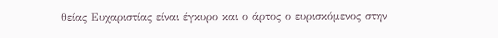θείας Ευχαριστίας είναι έγκυρο και ο άρτος ο ευρισκόμενος στην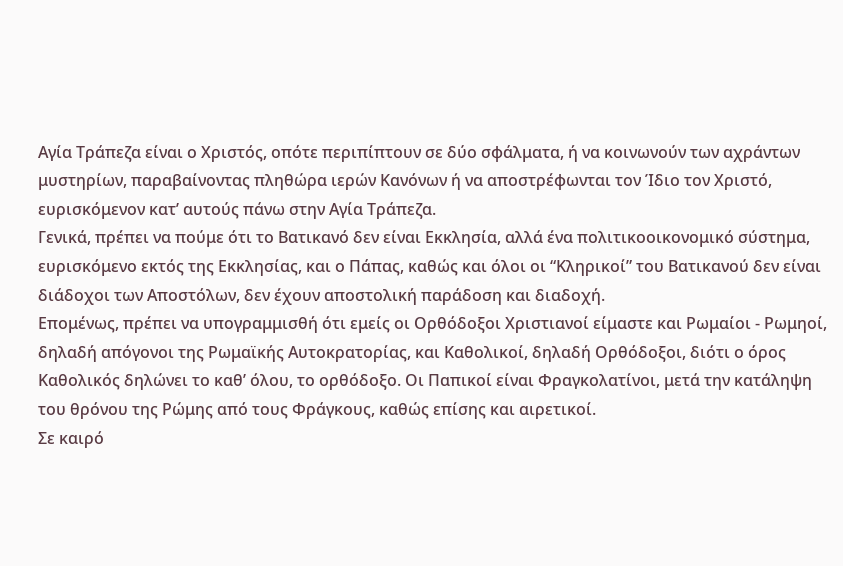Αγία Τράπεζα είναι ο Χριστός, οπότε περιπίπτουν σε δύο σφάλματα, ή να κοινωνούν των αχράντων μυστηρίων, παραβαίνοντας πληθώρα ιερών Κανόνων ή να αποστρέφωνται τον Ίδιο τον Χριστό, ευρισκόμενον κατ’ αυτούς πάνω στην Αγία Τράπεζα.
Γενικά, πρέπει να πούμε ότι το Βατικανό δεν είναι Εκκλησία, αλλά ένα πολιτικοοικονομικό σύστημα, ευρισκόμενο εκτός της Εκκλησίας, και ο Πάπας, καθώς και όλοι οι “Κληρικοί” του Βατικανού δεν είναι διάδοχοι των Αποστόλων, δεν έχουν αποστολική παράδοση και διαδοχή.
Επομένως, πρέπει να υπογραμμισθή ότι εμείς οι Ορθόδοξοι Χριστιανοί είμαστε και Ρωμαίοι - Ρωμηοί, δηλαδή απόγονοι της Ρωμαϊκής Αυτοκρατορίας, και Καθολικοί, δηλαδή Ορθόδοξοι, διότι ο όρος Καθολικός δηλώνει το καθ’ όλου, το ορθόδοξο. Οι Παπικοί είναι Φραγκολατίνοι, μετά την κατάληψη του θρόνου της Ρώμης από τους Φράγκους, καθώς επίσης και αιρετικοί.
Σε καιρό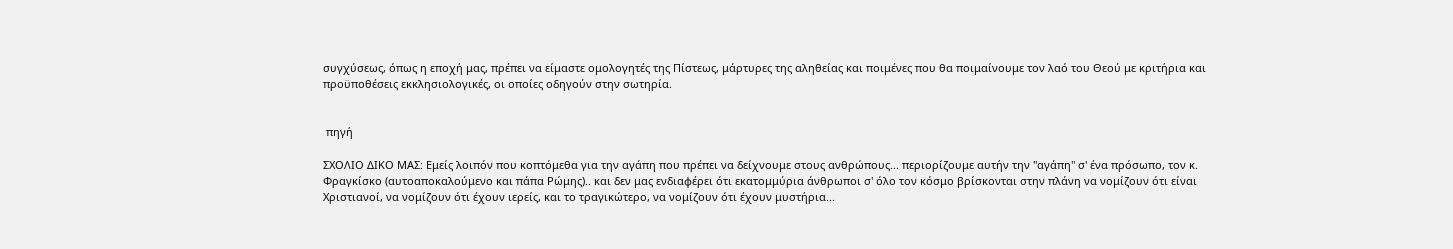συγχύσεως, όπως η εποχή μας, πρέπει να είμαστε ομολογητές της Πίστεως, μάρτυρες της αληθείας και ποιμένες που θα ποιμαίνουμε τον λαό του Θεού με κριτήρια και προϋποθέσεις εκκλησιολογικές, οι οποίες οδηγούν στην σωτηρία.


 πηγή

ΣΧΟΛΙΟ ΔΙΚΟ ΜΑΣ: Εμείς λοιπόν που κοπτόμεθα για την αγάπη που πρέπει να δείχνουμε στους ανθρώπους... περιορίζουμε αυτήν την "αγάπη" σ' ένα πρόσωπο, τον κ. Φραγκίσκο (αυτοαποκαλούμενο και πάπα Ρώμης).. και δεν μας ενδιαφέρει ότι εκατομμύρια άνθρωποι σ' όλο τον κόσμο βρίσκονται στην πλάνη να νομίζουν ότι είναι Χριστιανοί, να νομίζουν ότι έχουν ιερείς, και το τραγικώτερο, να νομίζουν ότι έχουν μυστήρια...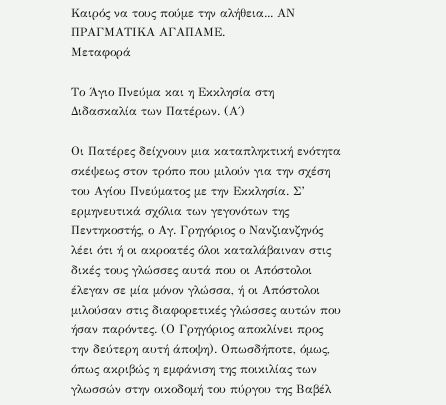Καιρός να τους πούμε την αλήθεια... ΑΝ ΠΡΑΓΜΑΤΙΚΑ ΑΓΑΠΑΜΕ.
Μεταφορά

Το Άγιο Πνεύμα και η Εκκλησία στη Διδασκαλία των Πατέρων. (Α΄)

Οι Πατέρες δείχνουν μια καταπληκτική ενότητα σκέψεως στον τρόπο που μιλούν για την σχέση του Αγίου Πνεύματος με την Εκκλησία. Σ’ ερμηνευτικά σχόλια των γεγονότων της Πεντηκοστής, ο Αγ. Γρηγόριος ο Νανζιανζηνός λέει ότι ή οι ακροατές όλοι καταλάβαιναν στις δικές τους γλώσσες αυτά που οι Απόστολοι έλεγαν σε μία μόνον γλώσσα, ή οι Απόστολοι μιλούσαν στις διαφορετικές γλώσσες αυτών που ήσαν παρόντες. (Ο Γρηγόριος αποκλίνει προς την δεύτερη αυτή άποψη). Οπωσδήποτε, όμως, όπως ακριβώς η εμφάνιση της ποικιλίας των γλωσσών στην οικοδομή του πύργου της Βαβέλ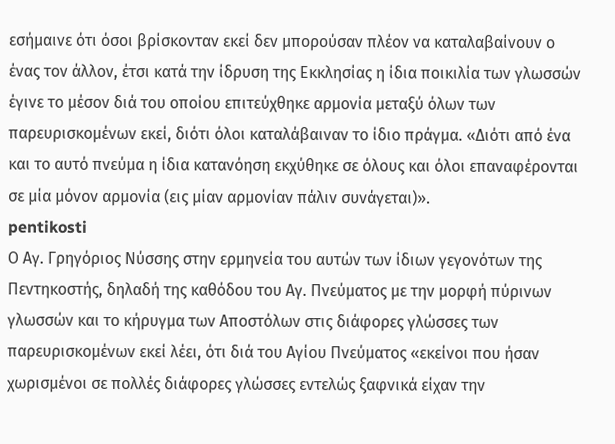εσήμαινε ότι όσοι βρίσκονταν εκεί δεν μπορούσαν πλέον να καταλαβαίνουν ο ένας τον άλλον, έτσι κατά την ίδρυση της Εκκλησίας η ίδια ποικιλία των γλωσσών έγινε το μέσον διά του οποίου επιτεύχθηκε αρμονία μεταξύ όλων των παρευρισκομένων εκεί, διότι όλοι καταλάβαιναν το ίδιο πράγμα. «Διότι από ένα και το αυτό πνεύμα η ίδια κατανόηση εκχύθηκε σε όλους και όλοι επαναφέρονται σε μία μόνον αρμονία (εις μίαν αρμονίαν πάλιν συνάγεται)».
pentikosti
Ο Αγ. Γρηγόριος Νύσσης στην ερμηνεία του αυτών των ίδιων γεγονότων της Πεντηκοστής, δηλαδή της καθόδου του Αγ. Πνεύματος με την μορφή πύρινων γλωσσών και το κήρυγμα των Αποστόλων στις διάφορες γλώσσες των παρευρισκομένων εκεί λέει, ότι διά του Αγίου Πνεύματος «εκείνοι που ήσαν χωρισμένοι σε πολλές διάφορες γλώσσες εντελώς ξαφνικά είχαν την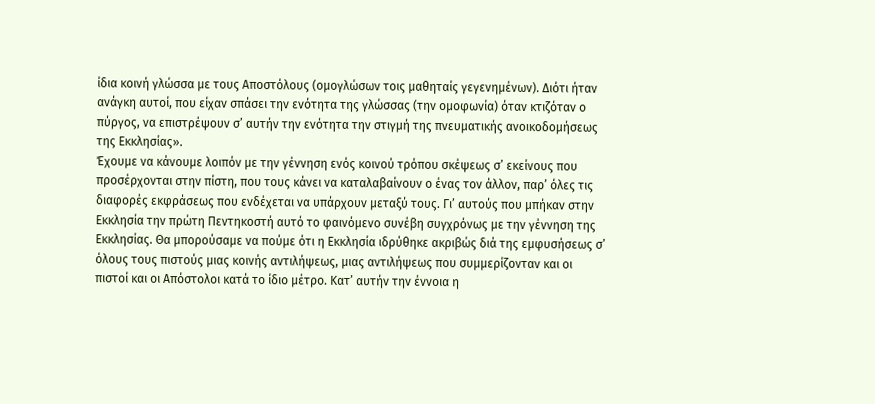ίδια κοινή γλώσσα με τους Αποστόλους (ομογλώσων τοις μαθηταίς γεγενημένων). Διότι ήταν ανάγκη αυτοί, που είχαν σπάσει την ενότητα της γλώσσας (την ομοφωνία) όταν κτιζόταν ο πύργος, να επιστρέψουν σ’ αυτήν την ενότητα την στιγμή της πνευματικής ανοικοδομήσεως της Εκκλησίας».
Έχουμε να κάνουμε λοιπόν με την γέννηση ενός κοινού τρόπου σκέψεως σ’ εκείνους που προσέρχονται στην πίστη, που τους κάνει να καταλαβαίνουν ο ένας τον άλλον, παρ’ όλες τις διαφορές εκφράσεως που ενδέχεται να υπάρχουν μεταξύ τους. Γι’ αυτούς που μπήκαν στην Εκκλησία την πρώτη Πεντηκοστή αυτό το φαινόμενο συνέβη συγχρόνως με την γέννηση της Εκκλησίας. Θα μπορούσαμε να πούμε ότι η Εκκλησία ιδρύθηκε ακριβώς διά της εμφυσήσεως σ’ όλους τους πιστούς μιας κοινής αντιλήψεως, μιας αντιλήψεως που συμμερίζονταν και οι πιστοί και οι Απόστολοι κατά το ίδιο μέτρο. Κατ’ αυτήν την έννοια η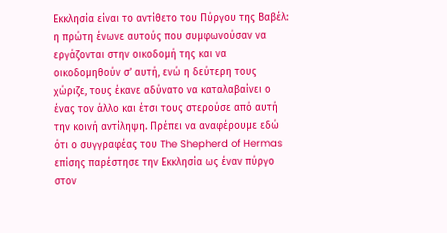Εκκλησία είναι το αντίθετο του Πύργου της Βαβέλ: η πρώτη ένωνε αυτούς που συμφωνούσαν να εργάζονται στην οικοδομή της και να οικοδομηθούν σ’ αυτή, ενώ η δεύτερη τους χώριζε, τους έκανε αδύνατο να καταλαβαίνει ο ένας τον άλλο και έτσι τους στερούσε από αυτή την κοινή αντίληψη. Πρέπει να αναφέρουμε εδώ ότι ο συγγραφέας του The Shepherd of Hermas επίσης παρέστησε την Εκκλησία ως έναν πύργο στον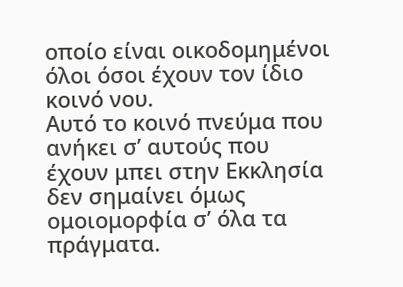οποίο είναι οικοδομημένοι όλοι όσοι έχουν τον ίδιο κοινό νου.
Αυτό το κοινό πνεύμα που ανήκει σ’ αυτούς που έχουν μπει στην Εκκλησία δεν σημαίνει όμως ομοιομορφία σ’ όλα τα πράγματα.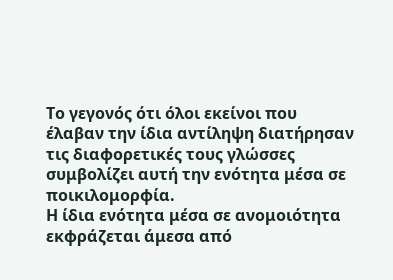Το γεγονός ότι όλοι εκείνοι που έλαβαν την ίδια αντίληψη διατήρησαν τις διαφορετικές τους γλώσσες συμβολίζει αυτή την ενότητα μέσα σε ποικιλομορφία.
Η ίδια ενότητα μέσα σε ανομοιότητα εκφράζεται άμεσα από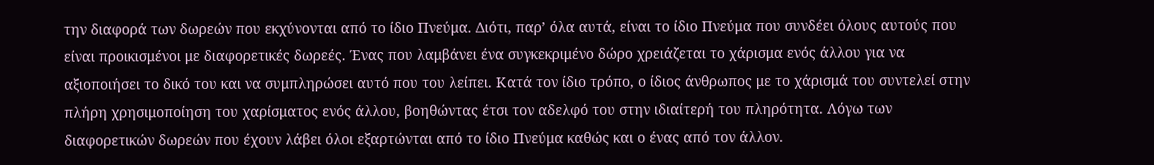την διαφορά των δωρεών που εκχύνονται από το ίδιο Πνεύμα. Διότι, παρ’ όλα αυτά, είναι το ίδιο Πνεύμα που συνδέει όλους αυτούς που είναι προικισμένοι με διαφορετικές δωρεές. Ένας που λαμβάνει ένα συγκεκριμένο δώρο χρειάζεται το χάρισμα ενός άλλου για να αξιοποιήσει το δικό του και να συμπληρώσει αυτό που του λείπει. Κατά τον ίδιο τρόπο, ο ίδιος άνθρωπος με το χάρισμά του συντελεί στην πλήρη χρησιμοποίηση του χαρίσματος ενός άλλου, βοηθώντας έτσι τον αδελφό του στην ιδιαίτερή του πληρότητα. Λόγω των διαφορετικών δωρεών που έχουν λάβει όλοι εξαρτώνται από το ίδιο Πνεύμα καθώς και ο ένας από τον άλλον.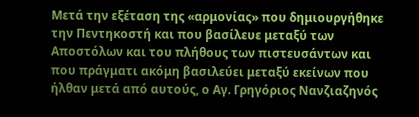Μετά την εξέταση της «αρμονίας» που δημιουργήθηκε την Πεντηκοστή και που βασίλευε μεταξύ των Αποστόλων και του πλήθους των πιστευσάντων και που πράγματι ακόμη βασιλεύει μεταξύ εκείνων που ήλθαν μετά από αυτούς, ο Αγ. Γρηγόριος Νανζιαζηνός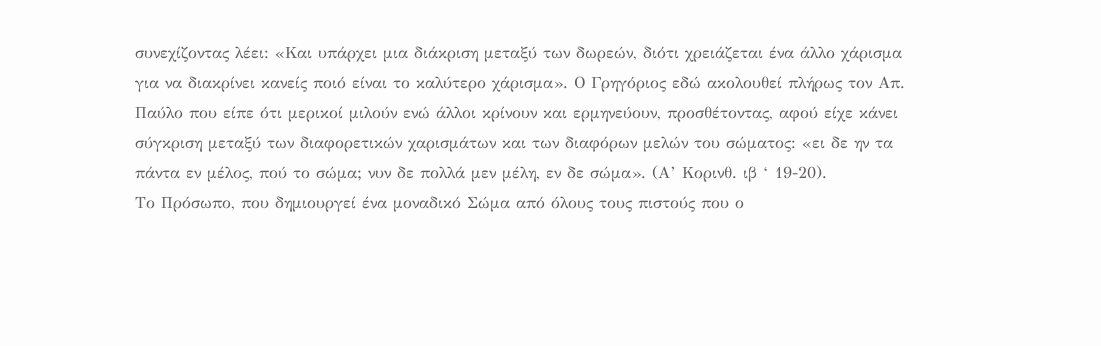συνεχίζοντας λέει: «Και υπάρχει μια διάκριση μεταξύ των δωρεών, διότι χρειάζεται ένα άλλο χάρισμα για να διακρίνει κανείς ποιό είναι το καλύτερο χάρισμα». Ο Γρηγόριος εδώ ακολουθεί πλήρως τον Απ. Παύλο που είπε ότι μερικοί μιλούν ενώ άλλοι κρίνουν και ερμηνεύουν, προσθέτοντας, αφού είχε κάνει σύγκριση μεταξύ των διαφορετικών χαρισμάτων και των διαφόρων μελών του σώματος: «ει δε ην τα πάντα εν μέλος, πού το σώμα; νυν δε πολλά μεν μέλη, εν δε σώμα». (Α’ Κορινθ. ιβ ‘ 19-20).
Το Πρόσωπο, που δημιουργεί ένα μοναδικό Σώμα από όλους τους πιστούς που ο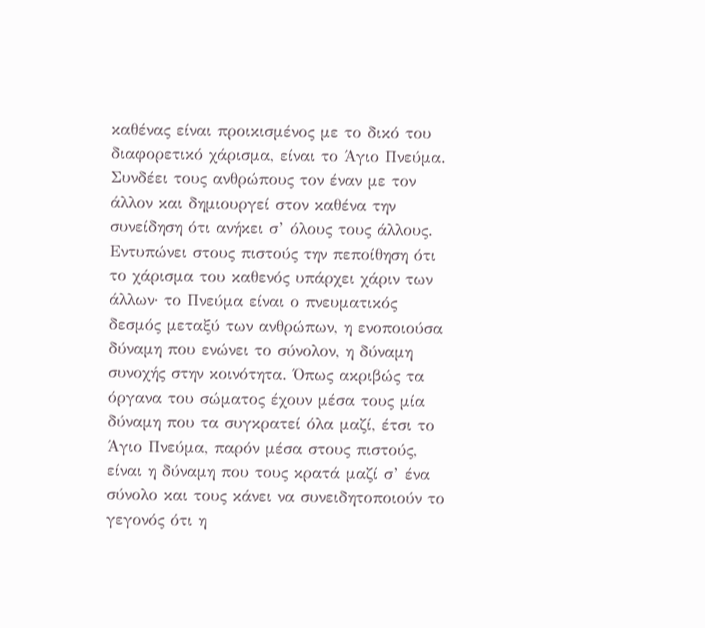καθένας είναι προικισμένος με το δικό του διαφορετικό χάρισμα, είναι το Άγιο Πνεύμα. Συνδέει τους ανθρώπους τον έναν με τον άλλον και δημιουργεί στον καθένα την συνείδηση ότι ανήκει σ’ όλους τους άλλους. Εντυπώνει στους πιστούς την πεποίθηση ότι το χάρισμα του καθενός υπάρχει χάριν των άλλων· το Πνεύμα είναι ο πνευματικός δεσμός μεταξύ των ανθρώπων, η ενοποιούσα δύναμη που ενώνει το σύνολον, η δύναμη συνοχής στην κοινότητα. Όπως ακριβώς τα όργανα του σώματος έχουν μέσα τους μία δύναμη που τα συγκρατεί όλα μαζί, έτσι το Άγιο Πνεύμα, παρόν μέσα στους πιστούς, είναι η δύναμη που τους κρατά μαζί σ’ ένα σύνολο και τους κάνει να συνειδητοποιούν το γεγονός ότι η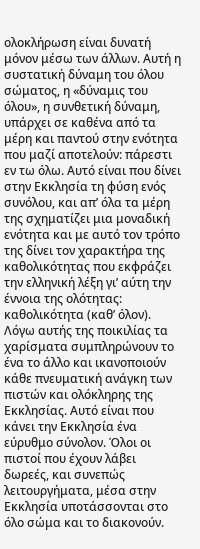ολοκλήρωση είναι δυνατή μόνον μέσω των άλλων. Αυτή η συστατική δύναμη του όλου σώματος, η «δύναμις του όλου», η συνθετική δύναμη, υπάρχει σε καθένα από τα μέρη και παντού στην ενότητα που μαζί αποτελούν: πάρεστι εν τω όλω. Αυτό είναι που δίνει στην Εκκλησία τη φύση ενός συνόλου, και απ’ όλα τα μέρη της σχηματίζει μια μοναδική ενότητα και με αυτό τον τρόπο της δίνει τον χαρακτήρα της καθολικότητας που εκφράζει την ελληνική λέξη γι’ αύτη την έννοια της ολότητας: καθολικότητα (καθ’ όλον).
Λόγω αυτής της ποικιλίας τα χαρίσματα συμπληρώνουν το ένα το άλλο και ικανοποιούν κάθε πνευματική ανάγκη των πιστών και ολόκληρης της Εκκλησίας. Αυτό είναι που κάνει την Εκκλησία ένα εύρυθμο σύνολον. Όλοι οι πιστοί που έχουν λάβει δωρεές, και συνεπώς λειτουργήματα, μέσα στην Εκκλησία υποτάσσονται στο όλο σώμα και το διακονούν.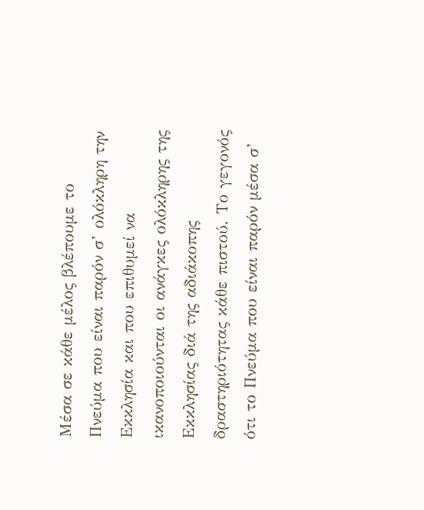Μέσα σε κάθε μέλος βλέπουμε το Πνεύμα που είναι παρόν σ’ ολόκληρη την Εκκλησία και που επιθυμεί να ικανοποιούνται οι ανάγκες ολόκληρης της Εκκλησίας διά της αδιάκοπης δραστηριότητας κάθε πιστού. Το γεγονός ότι το Πνεύμα που είναι παρόν μέσα σ’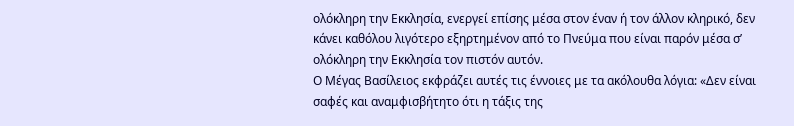ολόκληρη την Εκκλησία, ενεργεί επίσης μέσα στον έναν ή τον άλλον κληρικό, δεν κάνει καθόλου λιγότερο εξηρτημένον από το Πνεύμα που είναι παρόν μέσα σ’ ολόκληρη την Εκκλησία τον πιστόν αυτόν.
Ο Μέγας Βασίλειος εκφράζει αυτές τις έννοιες με τα ακόλουθα λόγια: «Δεν είναι σαφές και αναμφισβήτητο ότι η τάξις της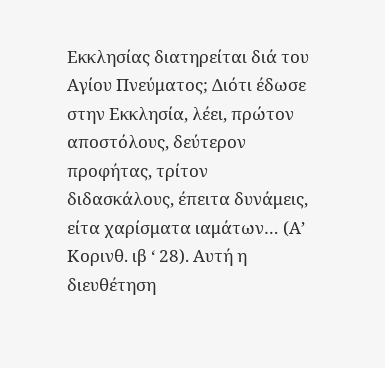Εκκλησίας διατηρείται διά του Αγίου Πνεύματος; Διότι έδωσε στην Εκκλησία, λέει, πρώτον αποστόλους, δεύτερον προφήτας, τρίτον διδασκάλους, έπειτα δυνάμεις, είτα χαρίσματα ιαμάτων… (Α’ Κορινθ. ιβ ‘ 28). Αυτή η διευθέτηση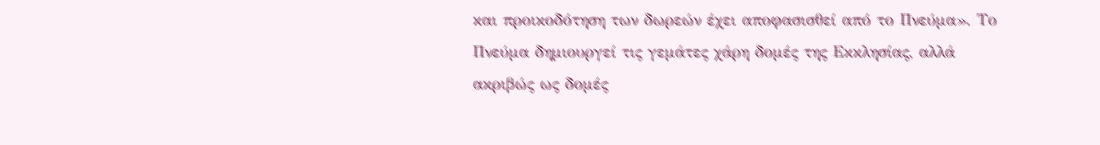και προικοδότηση των δωρεών έχει αποφασισθεί από το Πνεύμα». Το Πνεύμα δημιουργεί τις γεμάτες χάρη δομές της Εκκλησίας, αλλά ακριβώς ως δομές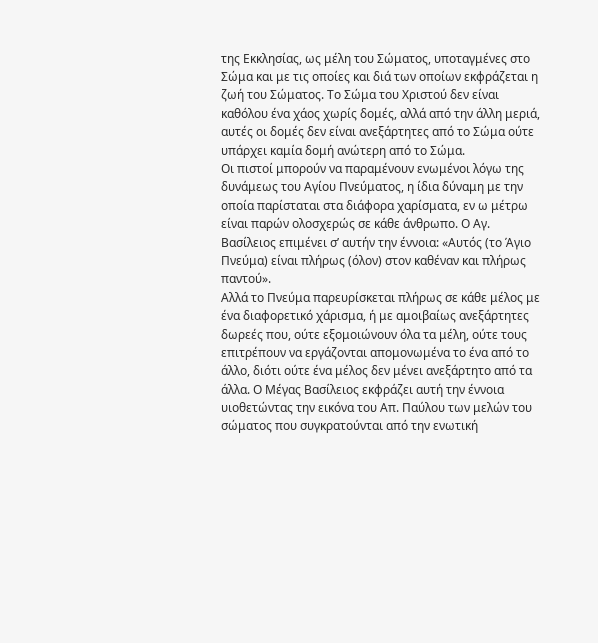της Εκκλησίας, ως μέλη του Σώματος, υποταγμένες στο Σώμα και με τις οποίες και διά των οποίων εκφράζεται η ζωή του Σώματος. Το Σώμα του Χριστού δεν είναι καθόλου ένα χάος χωρίς δομές, αλλά από την άλλη μεριά, αυτές οι δομές δεν είναι ανεξάρτητες από το Σώμα ούτε υπάρχει καμία δομή ανώτερη από το Σώμα.
Οι πιστοί μπορούν να παραμένουν ενωμένοι λόγω της δυνάμεως του Αγίου Πνεύματος, η ίδια δύναμη με την οποία παρίσταται στα διάφορα χαρίσματα, εν ω μέτρω είναι παρών ολοσχερώς σε κάθε άνθρωπο. Ο Αγ. Βασίλειος επιμένει σ’ αυτήν την έννοια: «Αυτός (το Άγιο Πνεύμα) είναι πλήρως (όλον) στον καθέναν και πλήρως παντού».
Αλλά το Πνεύμα παρευρίσκεται πλήρως σε κάθε μέλος με ένα διαφορετικό χάρισμα, ή με αμοιβαίως ανεξάρτητες δωρεές που, ούτε εξομοιώνουν όλα τα μέλη, ούτε τους επιτρέπουν να εργάζονται απομονωμένα το ένα από το άλλο, διότι ούτε ένα μέλος δεν μένει ανεξάρτητο από τα άλλα. Ο Μέγας Βασίλειος εκφράζει αυτή την έννοια υιοθετώντας την εικόνα του Απ. Παύλου των μελών του σώματος που συγκρατούνται από την ενωτική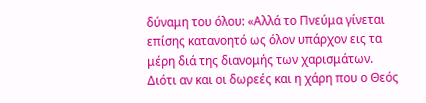δύναμη του όλου: «Αλλά το Πνεύμα γίνεται επίσης κατανοητό ως όλον υπάρχον εις τα μέρη διά της διανομής των χαρισμάτων. Διότι αν και οι δωρεές και η χάρη που ο Θεός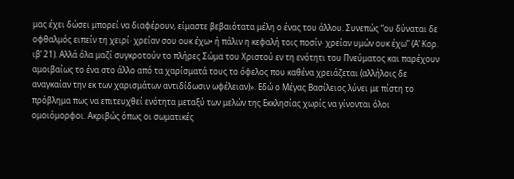μας έχει δώσει μπορεί να διαφέρουν, είμαστε βεβαιότατα μέλη ο ένας του άλλου. Συνεπώς “ου δύναται δε οφθαλμός ειπείν τη χειρί· χρείαν σου ουκ έχω• ή πάλιν η κεφαλή τοις ποσίν· χρείαν υμών ουκ έχω” (Α’ Κορ. ιβ’ 21). Αλλά όλα μαζί συγκροτούν το πλήρες Σώμα του Χριστού εν τη ενότητι του Πνεύματος και παρέχουν αμοιβαίως το ένα στο άλλο από τα χαρίσματά τους το όφελος που καθένα χρειάζεται (αλλήλοις δε αναγκαίαν την εκ των χαρισμάτων αντιδίδωσιν ωφέλειαν)». Εδώ ο Μέγας Βασίλειος λύνει με πίστη το πρόβλημα πως να επιτευχθεί ενότητα μεταξύ των μελών της Εκκλησίας χωρίς να γίνονται όλοι ομοιόμορφοι. Ακριβώς όπως οι σωματικές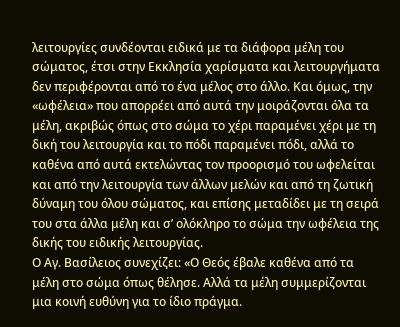λειτουργίες συνδέονται ειδικά με τα διάφορα μέλη του σώματος, έτσι στην Εκκλησία χαρίσματα και λειτουργήματα δεν περιφέρονται από το ένα μέλος στο άλλο. Και όμως, την «ωφέλεια» που απορρέει από αυτά την μοιράζονται όλα τα μέλη, ακριβώς όπως στο σώμα το χέρι παραμένει χέρι με τη δική του λειτουργία και το πόδι παραμένει πόδι, αλλά το καθένα από αυτά εκτελώντας τον προορισμό του ωφελείται και από την λειτουργία των άλλων μελών και από τη ζωτική δύναμη του όλου σώματος, και επίσης μεταδίδει με τη σειρά του στα άλλα μέλη και σ’ ολόκληρο το σώμα την ωφέλεια της δικής του ειδικής λειτουργίας.
Ο Αγ. Βασίλειος συνεχίζει: «Ο Θεός έβαλε καθένα από τα μέλη στο σώμα όπως θέλησε. Αλλά τα μέλη συμμερίζονται μια κοινή ευθύνη για το ίδιο πράγμα.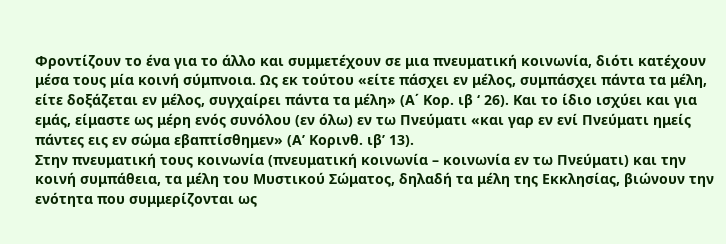Φροντίζουν το ένα για το άλλο και συμμετέχουν σε μια πνευματική κοινωνία, διότι κατέχουν μέσα τους μία κοινή σύμπνοια. Ως εκ τούτου «είτε πάσχει εν μέλος, συμπάσχει πάντα τα μέλη, είτε δοξάζεται εν μέλος, συγχαίρει πάντα τα μέλη» (Α΄ Κορ. ιβ ‘ 26). Και το ίδιο ισχύει και για εμάς, είμαστε ως μέρη ενός συνόλου (εν όλω) εν τω Πνεύματι «και γαρ εν ενί Πνεύματι ημείς πάντες εις εν σώμα εβαπτίσθημεν» (Α’ Κορινθ. ιβ’ 13).
Στην πνευματική τους κοινωνία (πνευματική κοινωνία – κοινωνία εν τω Πνεύματι) και την κοινή συμπάθεια, τα μέλη του Μυστικού Σώματος, δηλαδή τα μέλη της Εκκλησίας, βιώνουν την ενότητα που συμμερίζονται ως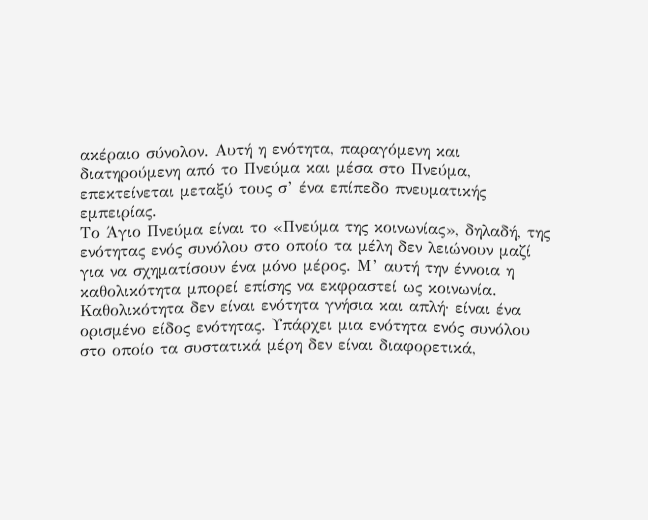ακέραιο σύνολον. Αυτή η ενότητα, παραγόμενη και διατηρούμενη από το Πνεύμα και μέσα στο Πνεύμα, επεκτείνεται μεταξύ τους σ’ ένα επίπεδο πνευματικής εμπειρίας.
Το Άγιο Πνεύμα είναι το «Πνεύμα της κοινωνίας», δηλαδή, της ενότητας ενός συνόλου στο οποίο τα μέλη δεν λειώνουν μαζί για να σχηματίσουν ένα μόνο μέρος. Μ’ αυτή την έννοια η καθολικότητα μπορεί επίσης να εκφραστεί ως κοινωνία. Καθολικότητα δεν είναι ενότητα γνήσια και απλή· είναι ένα ορισμένο είδος ενότητας. Υπάρχει μια ενότητα ενός συνόλου στο οποίο τα συστατικά μέρη δεν είναι διαφορετικά,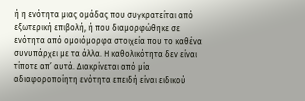ή η ενότητα μιας ομάδας που συγκρατείται από εξωτερική επιβολή, ή που διαμορφώθηκε σε ενότητα από ομοιόμορφα στοιχεία που το καθένα συνυπάρχει με τα άλλα. Η καθολικότητα δεν είναι τίποτε απ’ αυτά. Διακρίνεται από μία αδιαφοροποίητη ενότητα επειδή είναι ειδικού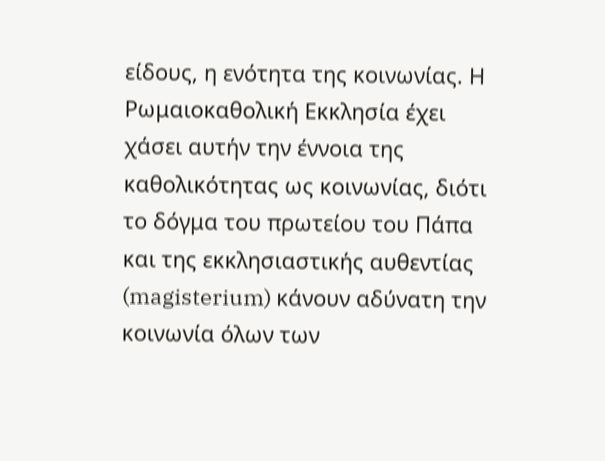είδους, η ενότητα της κοινωνίας. Η Ρωμαιοκαθολική Εκκλησία έχει χάσει αυτήν την έννοια της καθολικότητας ως κοινωνίας, διότι το δόγμα του πρωτείου του Πάπα και της εκκλησιαστικής αυθεντίας (magisterium) κάνουν αδύνατη την κοινωνία όλων των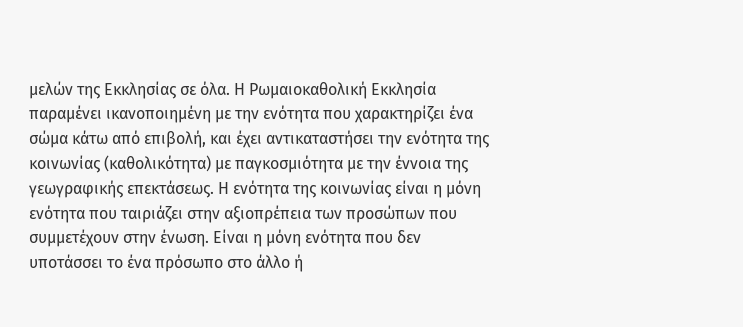μελών της Εκκλησίας σε όλα. Η Ρωμαιοκαθολική Εκκλησία παραμένει ικανοποιημένη με την ενότητα που χαρακτηρίζει ένα σώμα κάτω από επιβολή, και έχει αντικαταστήσει την ενότητα της κοινωνίας (καθολικότητα) με παγκοσμιότητα με την έννοια της γεωγραφικής επεκτάσεως. Η ενότητα της κοινωνίας είναι η μόνη ενότητα που ταιριάζει στην αξιοπρέπεια των προσώπων που συμμετέχουν στην ένωση. Είναι η μόνη ενότητα που δεν υποτάσσει το ένα πρόσωπο στο άλλο ή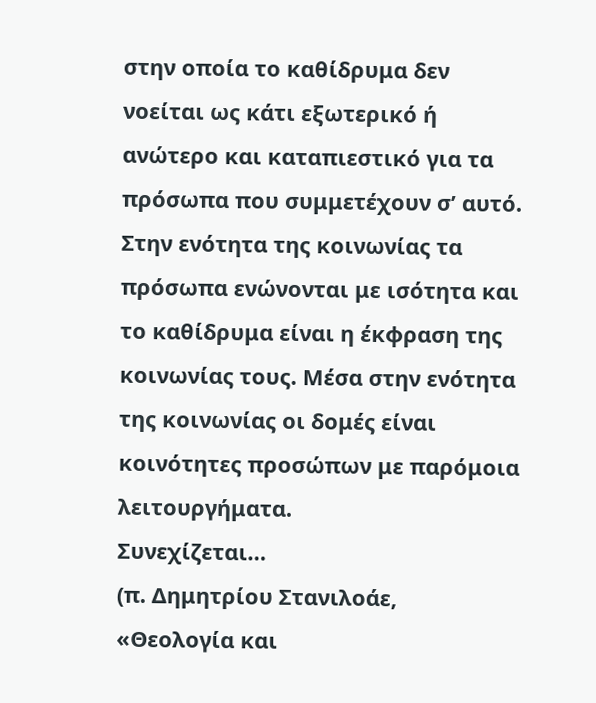στην οποία το καθίδρυμα δεν νοείται ως κάτι εξωτερικό ή ανώτερο και καταπιεστικό για τα πρόσωπα που συμμετέχουν σ’ αυτό. Στην ενότητα της κοινωνίας τα πρόσωπα ενώνονται με ισότητα και το καθίδρυμα είναι η έκφραση της κοινωνίας τους. Μέσα στην ενότητα της κοινωνίας οι δομές είναι κοινότητες προσώπων με παρόμοια λειτουργήματα.
Συνεχίζεται…
(π. Δημητρίου Στανιλοάε, «Θεολογία και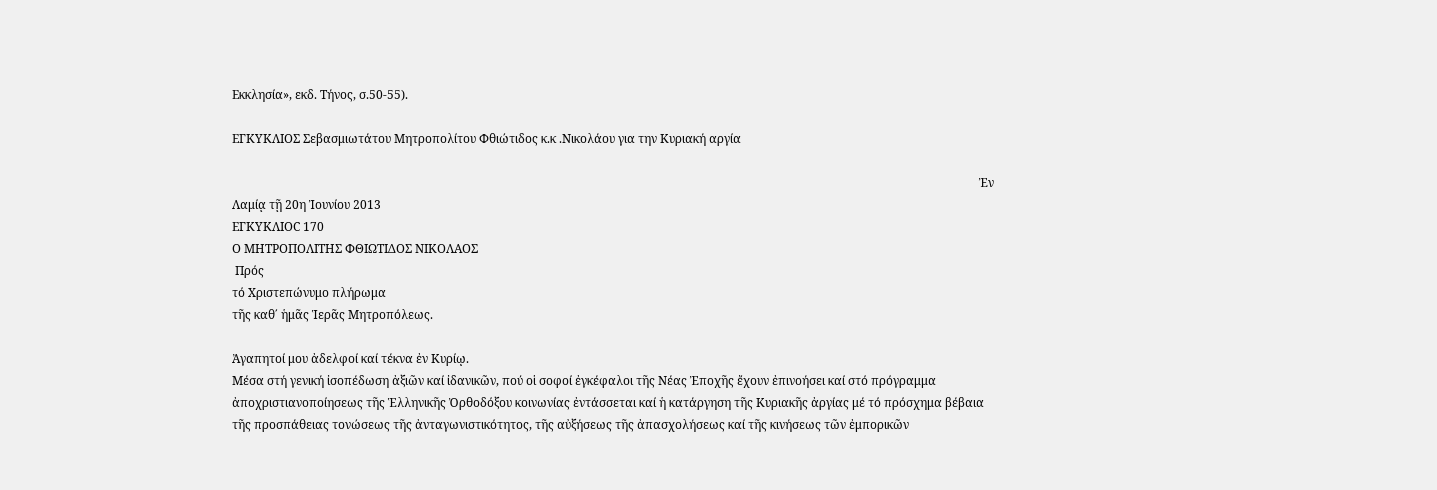Εκκλησία», εκδ. Τήνος, σ.50-55).

ΕΓΚΥΚΛΙΟΣ Σεβασμιωτάτου Μητροπολίτου Φθιώτιδος κ.κ .Νικολάου για την Κυριακή αργία

                                                                                                                                                                                                                                                         Ἐν Λαμίᾳ τῇ 20η Ἰουνίου 2013
ΕΓΚΥΚΛΙΟC 170
Ο ΜΗΤΡΟΠΟΛΙΤΗΣ ΦΘΙΩΤΙΔΟΣ ΝΙΚΟΛΑΟΣ
 Πρός
τό Χριστεπώνυμο πλήρωμα
τῆς καθ΄ ἡμᾶς Ἱερᾶς Μητροπόλεως.

Ἀγαπητοί μου ἀδελφοί καί τέκνα ἐν Κυρίῳ.
Μέσα στή γενική ἰσοπέδωση ἀξιῶν καί ἰδανικῶν, πού οἱ σοφοί ἐγκέφαλοι τῆς Νέας Ἐποχῆς ἔχουν ἐπινοήσει καί στό πρόγραμμα ἀποχριστιανοποίησεως τῆς Ἑλληνικῆς Ὀρθοδόξου κοινωνίας ἐντάσσεται καί ἡ κατάργηση τῆς Κυριακῆς ἀργίας μέ τό πρόσχημα βέβαια τῆς προσπάθειας τονώσεως τῆς ἀνταγωνιστικότητος, τῆς αὐξήσεως τῆς ἀπασχολήσεως καί τῆς κινήσεως τῶν ἐμπορικῶν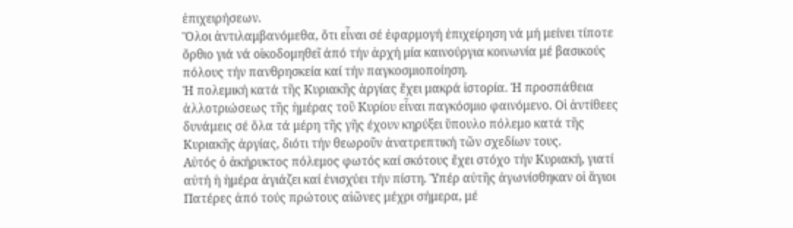ἐπιχειρήσεων.
Ὅλοι ἀντιλαμβανόμεθα, ὅτι εἶναι σέ ἐφαρμογή ἐπιχείρηση νά μή μείνει τίποτε ὄρθιο γιά νά οἰκοδομηθεῖ ἀπό τήν ἀρχή μία καινούργια κοινωνία μέ βασικούς πόλους τήν πανθρησκεία καί τήν παγκοσμιοποίηση.
Ἡ πολεμική κατά τῆς Κυριακῆς ἀργίας ἔχει μακρά ἱστορία. Ἡ προσπάθεια ἀλλοτριώσεως τῆς ἡμέρας τοῦ Κυρίου εἶναι παγκόσμιο φαινόμενο. Οἱ ἀντίθεες δυνάμεις σέ ὅλα τά μέρη τῆς γῆς έχουν κηρύξει ὕπουλο πόλεμο κατά τῆς Κυριακῆς ἀργίας, διότι τήν θεωροῦν ἀνατρεπτική τῶν σχεδίων τους.
Αὐτός ὁ ἀκήρυκτος πόλεμος φωτός καί σκότους ἔχει στόχο τήν Κυριακή, γιατί αὐτή ἡ ἡμέρα ἁγιάζει καί ἐνισχύει τήν πίστη. Ὑπέρ αὐτῆς ἀγωνίσθηκαν οἱ ἅγιοι Πατέρες ἀπό τούς πρώτους αἰῶνες μέχρι σήμερα, μέ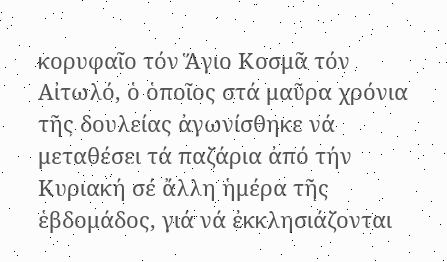κορυφαῖο τόν Ἅγιο Κοσμᾶ τόν Αἰτωλό, ὁ ὁποῖος στά μαῦρα χρόνια τῆς δουλείας ἀγωνίσθηκε νά μεταθέσει τά παζάρια ἀπό τήν Κυριακή σέ ἄλλη ἡμέρα τῆς ἑβδομάδος, γιά νά ἐκκλησιάζονται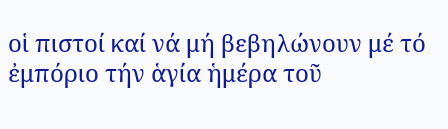οἱ πιστοί καί νά μή βεβηλώνουν μέ τό ἐμπόριο τήν ἁγία ἡμέρα τοῦ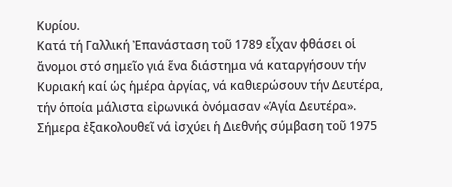Κυρίου.
Κατά τή Γαλλική Ἐπανάσταση τοῦ 1789 εἶχαν φθάσει οἱ ἄνομοι στό σημεῖο γιά ἕνα διάστημα νά καταργήσουν τήν Κυριακή καί ὡς ἡμέρα ἀργίας, νά καθιερώσουν τήν Δευτέρα, τήν ὁποία μάλιστα εἰρωνικά ὀνόμασαν «Ἁγία Δευτέρα».
Σήμερα ἐξακολουθεῖ νά ἰσχύει ἡ Διεθνής σύμβαση τοῦ 1975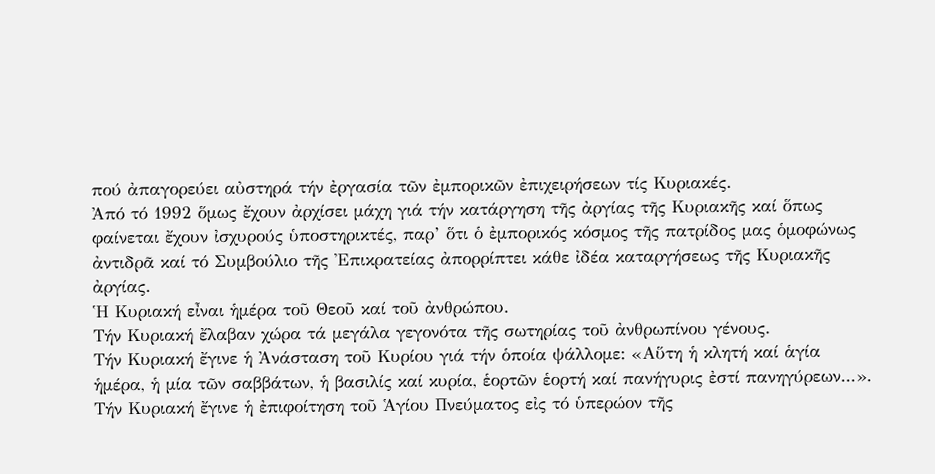πού ἀπαγορεύει αὐστηρά τήν ἐργασία τῶν ἐμπορικῶν ἐπιχειρήσεων τίς Κυριακές.
Ἀπό τό 1992 ὅμως ἔχουν ἀρχίσει μάχη γιά τήν κατάργηση τῆς ἀργίας τῆς Κυριακῆς καί ὅπως φαίνεται ἔχουν ἰσχυρούς ὑποστηρικτές, παρ’ ὅτι ὁ ἐμπορικός κόσμος τῆς πατρίδος μας ὁμοφώνως ἀντιδρᾶ καί τό Συμβούλιο τῆς Ἐπικρατείας ἀπορρίπτει κάθε ἰδέα καταργήσεως τῆς Κυριακῆς ἀργίας.
Ἡ Κυριακή εἶναι ἡμέρα τοῦ Θεοῦ καί τοῦ ἀνθρώπου.
Τήν Κυριακή ἔλαβαν χώρα τά μεγάλα γεγονότα τῆς σωτηρίας τοῦ ἀνθρωπίνου γένους.
Τήν Κυριακή ἔγινε ἡ Ἀνάσταση τοῦ Κυρίου γιά τήν ὁποία ψάλλομε: «Αὕτη ἡ κλητή καί ἁγία ἡμέρα, ἡ μία τῶν σαββάτων, ἡ βασιλίς καί κυρία, ἑορτῶν ἑορτή καί πανήγυρις ἐστί πανηγύρεων...».
Τήν Κυριακή ἔγινε ἡ ἐπιφοίτηση τοῦ Ἁγίου Πνεύματος εἰς τό ὑπερώον τῆς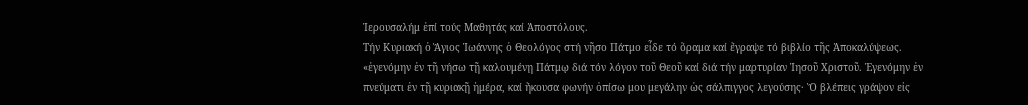Ἱερουσαλήμ ἐπί τούς Μαθητάς καί Ἀποστόλους.
Τήν Κυριακή ὁ Ἅγιος Ἰωάννης ὁ Θεολόγος στή νῆσο Πάτμο εἶδε τό ὅραμα καί ἔγραψε τό βιβλίο τῆς Ἀποκαλύψεως.    «ἐγενόμην ἐν τῆ νήσω τῇ καλουμένῃ Πάτμῳ διά τόν λόγον τοῦ Θεοῦ καί διά τήν μαρτυρίαν Ἰησοῦ Χριστοῦ. Ἐγενόμην ἐν πνεύματι ἐν τῇ κυριακῇ ἡμέρα, καί ἤκουσα φωνήν ὀπίσω μου μεγάλην ὡς σάλπιγγος λεγούσης· Ὅ βλέπεις γράψον εἰς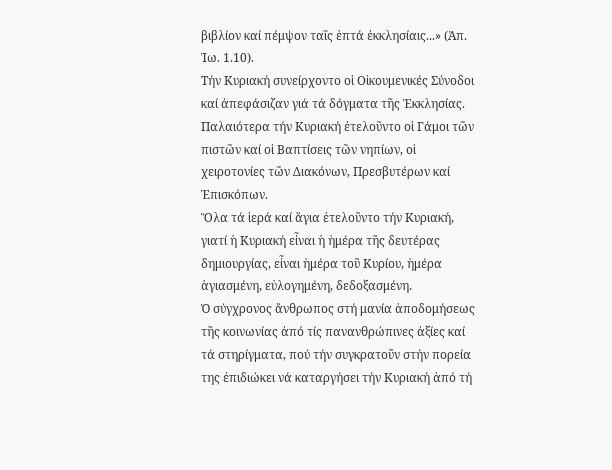βιβλίον καί πέμψον ταῖς ἑπτά ἐκκλησίαις...» (Ἀπ. Ἰω. 1.10).
Τήν Κυριακή συνείρχοντο οἱ Οἰκουμενικές Σύνοδοι καί ἀπεφάσιζαν γιά τά δόγματα τῆς Ἐκκλησίας.
Παλαιότερα τήν Κυριακή ἐτελοῦντο οἱ Γάμοι τῶν πιστῶν καί οἱ Βαπτίσεις τῶν νηπίων, οἱ χειροτονίες τῶν Διακόνων, Πρεσβυτέρων καί Ἐπισκόπων.
Ὅλα τά ἱερά καί ἅγια ἐτελοῦντο τήν Κυριακή, γιατί ἡ Κυριακή εἶναι ἡ ἡμέρα τῆς δευτέρας δημιουργίας, εἶναι ἡμέρα τοῦ Κυρίου, ἡμέρα ἁγιασμένη, εὐλογημένη, δεδοξασμένη.
Ὁ σύγχρονος ἄνθρωπος στή μανία ἀποδομήσεως τῆς κοινωνίας ἀπό τίς πανανθρώπινες ἀξίες καί τά στηρίγματα, πού τήν συγκρατοῦν στήν πορεία της ἐπιδιώκει νά καταργήσει τήν Κυριακή ἀπό τή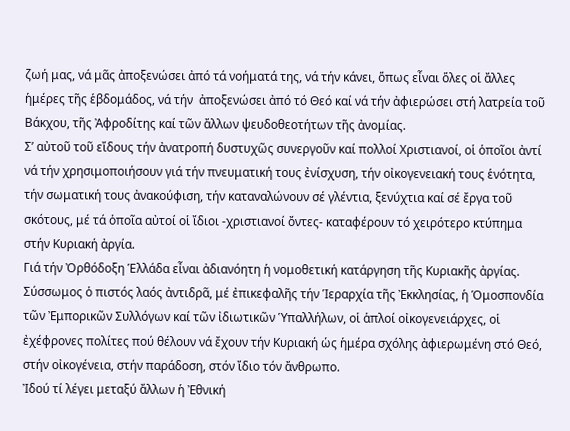ζωή μας, νά μᾶς ἀποξενώσει ἀπό τά νοήματά της, νά τήν κάνει, ὅπως εἶναι ὅλες οἱ ἄλλες ἡμέρες τῆς ἑβδομάδος, νά τήν  ἀποξενώσει ἀπό τό Θεό καί νά τήν ἀφιερώσει στή λατρεία τοῦ Βάκχου, τῆς Ἀφροδίτης καί τῶν ἄλλων ψευδοθεοτήτων τῆς ἀνομίας.
Σ’ αὐτοῦ τοῦ εἴδους τήν ἀνατροπή δυστυχῶς συνεργοῦν καί πολλοί Χριστιανοί, οἱ ὁποῖοι ἀντί νά τήν χρησιμοποιήσουν γιά τήν πνευματική τους ἐνίσχυση, τήν οἰκογενειακή τους ἑνότητα, τήν σωματική τους ἀνακούφιση, τήν καταναλώνουν σέ γλέντια, ξενύχτια καί σέ ἔργα τοῦ σκότους, μέ τά ὁποῖα αὐτοί οἱ ἴδιοι -χριστιανοί ὄντες- καταφέρουν τό χειρότερο κτύπημα στήν Κυριακή ἀργία.
Γιά τήν Ὀρθόδοξη Ἑλλάδα εἶναι ἀδιανόητη ἡ νομοθετική κατάργηση τῆς Κυριακῆς ἀργίας. Σύσσωμος ὁ πιστός λαός ἀντιδρᾶ, μέ ἐπικεφαλῆς τήν Ἱεραρχία τῆς Ἐκκλησίας, ἡ Ὁμοσπονδία τῶν Ἐμπορικῶν Συλλόγων καί τῶν ἰδιωτικῶν Ὑπαλλήλων, οἱ ἁπλοί οἰκογενειάρχες, οἱ ἐχέφρονες πολίτες πού θέλουν νά ἔχουν τήν Κυριακή ὡς ἡμέρα σχόλης ἀφιερωμένη στό Θεό, στήν οἰκογένεια, στήν παράδοση, στόν ἴδιο τόν ἄνθρωπο.
Ἰδού τί λέγει μεταξύ ἄλλων ἡ Ἐθνική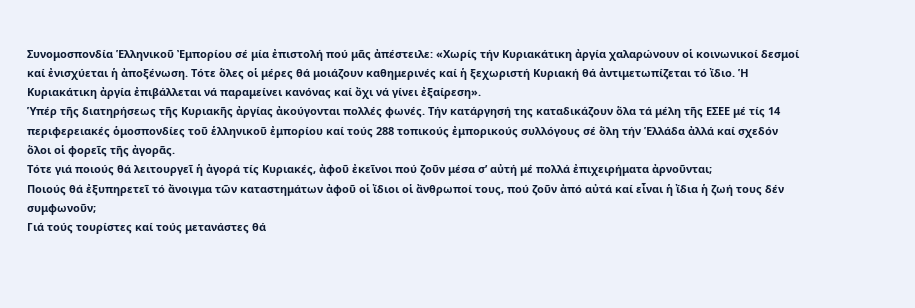Συνομοσπονδία Ἑλληνικοῦ Ἐμπορίου σέ μία ἐπιστολή πού μᾶς ἀπέστειλε: «Χωρίς τήν Κυριακάτικη ἀργία χαλαρώνουν οἱ κοινωνικοί δεσμοί καί ἐνισχύεται ἡ ἀποξένωση. Τότε ὅλες οἱ μέρες θά μοιάζουν καθημερινές καί ἡ ξεχωριστή Κυριακή θά ἀντιμετωπίζεται τό ἴδιο. Ἡ Κυριακάτικη ἀργία ἐπιβάλλεται νά παραμείνει κανόνας καί ὄχι νά γίνει ἐξαίρεση».
Ὑπέρ τῆς διατηρήσεως τῆς Κυριακῆς ἀργίας ἀκούγονται πολλές φωνές. Τήν κατάργησή της καταδικάζουν ὅλα τά μέλη τῆς ΕΣΕΕ μέ τίς 14 περιφερειακές ὁμοσπονδίες τοῦ ἑλληνικοῦ ἐμπορίου καί τούς 288 τοπικούς ἐμπορικούς συλλόγους σέ ὅλη τήν Ἑλλάδα ἀλλά καί σχεδόν ὅλοι οἱ φορεῖς τῆς ἀγορᾶς.
Τότε γιά ποιούς θά λειτουργεῖ ἡ ἀγορά τίς Κυριακές, ἀφοῦ ἐκεῖνοι πού ζοῦν μέσα σ’ αὐτή μέ πολλά ἐπιχειρήματα ἀρνοῦνται;
Ποιούς θά ἐξυπηρετεῖ τό ἄνοιγμα τῶν καταστημάτων ἀφοῦ οἱ ἴδιοι οἱ ἄνθρωποί τους, πού ζοῦν ἀπό αὐτά καί εἶναι ἡ ἴδια ἡ ζωή τους δέν συμφωνοῦν;
Γιά τούς τουρίστες καί τούς μετανάστες θά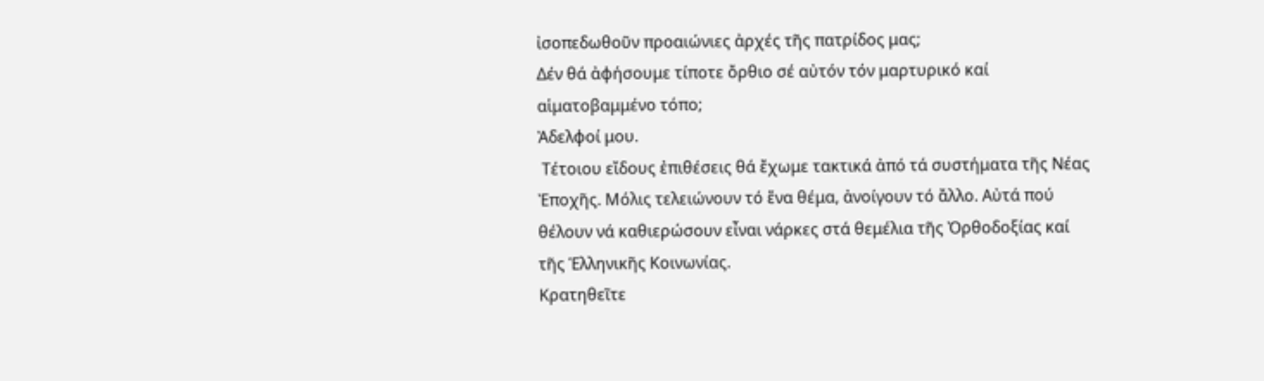ἰσοπεδωθοῦν προαιώνιες ἀρχές τῆς πατρίδος μας;
Δέν θά ἀφήσουμε τίποτε ὄρθιο σέ αὐτόν τόν μαρτυρικό καί αἱματοβαμμένο τόπο;
Ἀδελφοί μου.
 Τέτοιου εἴδους ἐπιθέσεις θά ἔχωμε τακτικά ἀπό τά συστήματα τῆς Νέας Ἐποχῆς. Μόλις τελειώνουν τό ἕνα θέμα, ἀνοίγουν τό ἄλλο. Αὐτά πού θέλουν νά καθιερώσουν εἶναι νάρκες στά θεμέλια τῆς Ὀρθοδοξίας καί τῆς Ἑλληνικῆς Κοινωνίας.
Κρατηθεῖτε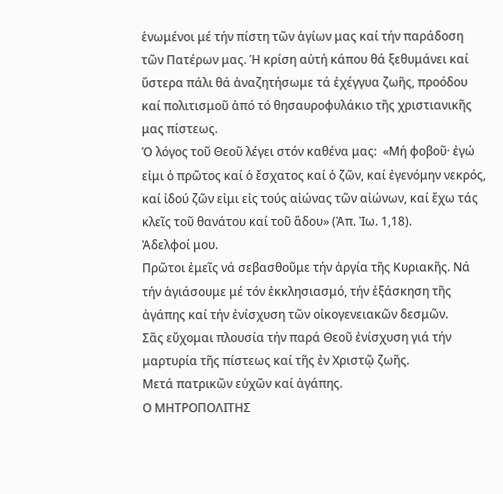ἑνωμένοι μέ τήν πίστη τῶν ἁγίων μας καί τήν παράδοση τῶν Πατέρων μας. Ἡ κρίση αὐτή κάπου θά ξεθυμάνει καί ὕστερα πάλι θά ἀναζητήσωμε τά ἐχέγγυα ζωῆς, προόδου καί πολιτισμοῦ ἀπό τό θησαυροφυλάκιο τῆς χριστιανικῆς μας πίστεως.
Ὁ λόγος τοῦ Θεοῦ λέγει στόν καθένα μας:  «Μή φοβοῦ· ἐγώ εἰμι ὁ πρῶτος καί ὁ ἔσχατος καί ὁ ζῶν, καί ἐγενόμην νεκρός, καί ἰδού ζῶν εἰμι εἰς τούς αἰώνας τῶν αἰώνων, καί ἔχω τάς κλεῖς τοῦ θανάτου καί τοῦ ἅδου» (Ἀπ. Ἰω. 1,18).
Ἀδελφοί μου.
Πρῶτοι ἐμεῖς νά σεβασθοῦμε τήν ἀργία τῆς Κυριακῆς. Νά τήν ἁγιάσουμε μέ τόν ἐκκλησιασμό, τήν ἐξάσκηση τῆς ἀγάπης καί τήν ἐνίσχυση τῶν οἰκογενειακῶν δεσμῶν.
Σᾶς εὔχομαι πλουσία τήν παρά Θεοῦ ἐνίσχυση γιά τήν μαρτυρία τῆς πίστεως καί τῆς ἐν Χριστῷ ζωῆς.
Μετά πατρικῶν εὐχῶν καί ἀγάπης.
Ο ΜΗΤΡΟΠΟΛΙΤΗΣ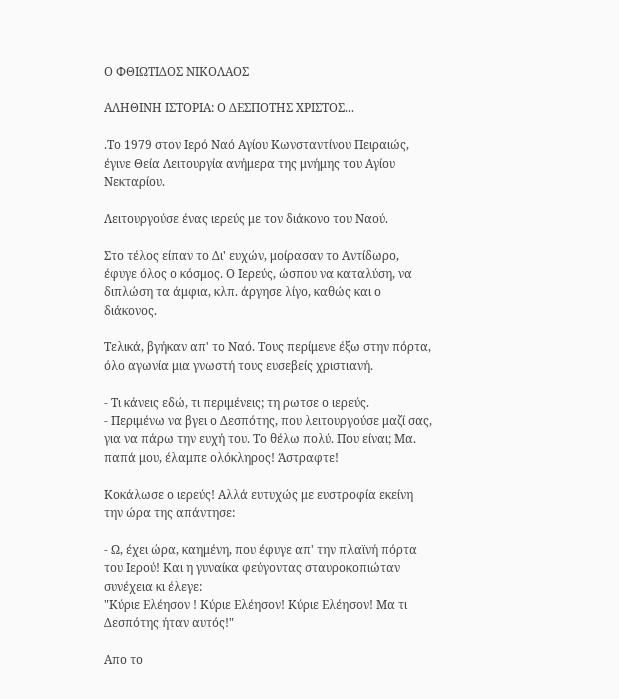Ο ΦΘΙΩΤΙΔΟΣ ΝΙΚΟΛΑΟΣ

ΑΛΗΘΙΝΗ ΙΣΤΟΡΙΑ: Ο ΔΕΣΠΟΤΗΣ ΧΡΙΣΤΟΣ...

.Το 1979 στον Ιερό Ναό Αγίου Κωνσταντίνου Πειραιώς, έγινε Θεία Λειτουργία ανήμερα της μνήμης του Αγίου Νεκταρίου.

Λειτουργούσε ένας ιερεύς με τον διάκονο του Ναού.

Στο τέλος είπαν το Δι' ευχών, μοίρασαν το Αντίδωρο, έφυγε όλος ο κόσμος. Ο Ιερεύς, ώσπου να καταλύση, να διπλώση τα άμφια, κλπ. άργησε λίγο, καθώς και ο διάκονος.

Τελικά, βγήκαν απ' το Ναό. Τους περίμενε έξω στην πόρτα, όλο αγωνία μια γνωστή τους ευσεβείς χριστιανή.

- Τι κάνεις εδώ, τι περιμένεις; τη ρωτσε ο ιερεύς.
- Περιμένω να βγει ο Δεσπότης, που λειτουργούσε μαζί σας, για να πάρω την ευχή του. Το θέλω πολύ. Που είναι; Μα. παπά μου, έλαμπε ολόκληρος! Άστραφτε!

Κοκάλωσε ο ιερεύς! Αλλά ευτυχώς με ευστροφία εκείνη την ώρα της απάντησε:

- Ω, έχει ώρα, καημένη, που έφυγε απ' την πλαϊνή πόρτα του Ιερού! Και η γυναίκα φεύγοντας σταυροκοπιώταν συνέχεια κι έλεγε:
"Κύριε Ελέησον ! Κύριε Ελέησον! Κύριε Ελέησον! Μα τι Δεσπότης ήταν αυτός!"

Απο το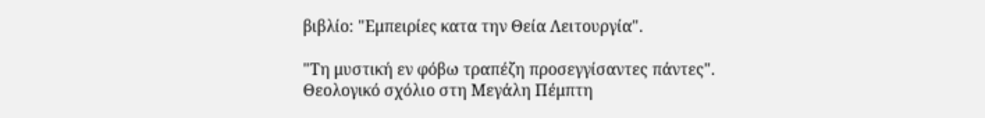βιβλίο: "Εμπειρίες κατα την Θεία Λειτουργία".

"Τη μυστική εν φόβω τραπέζη προσεγγίσαντες πάντες". Θεολογικό σχόλιο στη Μεγάλη Πέμπτη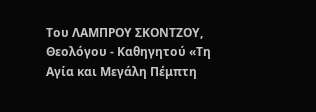Του ΛΑΜΠΡΟΥ ΣΚΟΝΤΖΟΥ, Θεολόγου - Καθηγητού «Τη Αγία και Μεγάλη Πέμπτη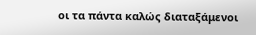οι τα πάντα καλώς διαταξάμενοι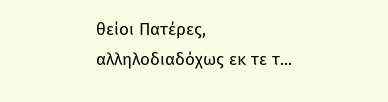θείοι Πατέρες, αλληλοδιαδόχως εκ τε τ...